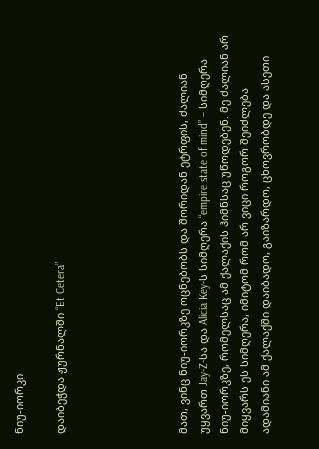ნიუ-იორკი

დაიბეჭდა ჟურნალში “Et Cetera”





მათ, ვინც ნიუ-იორკზე ოცნებობს და შორიდან ეტრფის, ძალიან უყვართ Jay-Z-სა და Alicia Key-ს სიმღერა “empire state of mind” – სიმღერა ნიუ-იორკზე, რომელსაც ამ ქალაქის ჰიმნსაც უწოდებენ. მე ძალიან არ მიყვარს ეს სიმღერა, იმიტომ რომ არ ვიცი როგორ შეიძლება ადამიანი ამ ქალაქში დაიბადო, გაიზარდო, ცხოვრობდე და ასეთი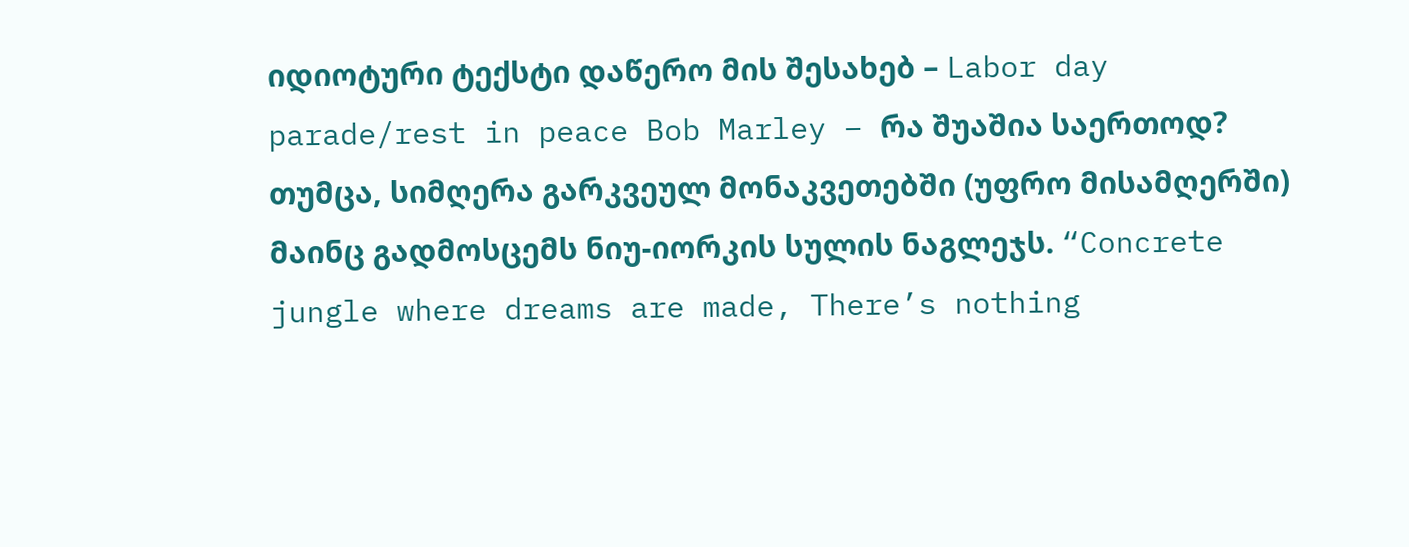იდიოტური ტექსტი დაწერო მის შესახებ – Labor day parade/rest in peace Bob Marley – რა შუაშია საერთოდ? თუმცა, სიმღერა გარკვეულ მონაკვეთებში (უფრო მისამღერში) მაინც გადმოსცემს ნიუ-იორკის სულის ნაგლეჯს. “Concrete jungle where dreams are made, There’s nothing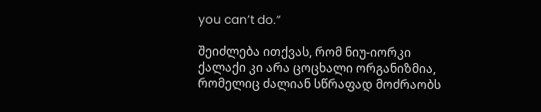you can’t do.”

შეიძლება ითქვას, რომ ნიუ-იორკი ქალაქი კი არა ცოცხალი ორგანიზმია, რომელიც ძალიან სწრაფად მოძრაობს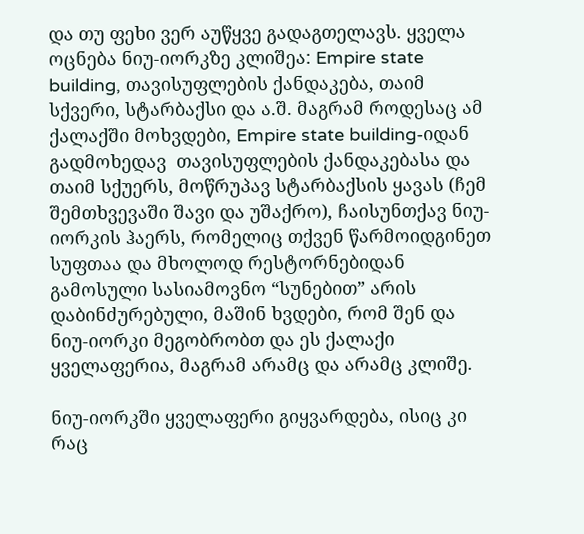და თუ ფეხი ვერ აუწყვე გადაგთელავს. ყველა ოცნება ნიუ-იორკზე კლიშეა: Empire state building, თავისუფლების ქანდაკება, თაიმ სქვერი, სტარბაქსი და ა.შ. მაგრამ როდესაც ამ ქალაქში მოხვდები, Empire state building-იდან გადმოხედავ  თავისუფლების ქანდაკებასა და თაიმ სქუერს, მოწრუპავ სტარბაქსის ყავას (ჩემ შემთხვევაში შავი და უშაქრო), ჩაისუნთქავ ნიუ-იორკის ჰაერს, რომელიც თქვენ წარმოიდგინეთ სუფთაა და მხოლოდ რესტორნებიდან გამოსული სასიამოვნო “სუნებით” არის დაბინძურებული, მაშინ ხვდები, რომ შენ და ნიუ-იორკი მეგობრობთ და ეს ქალაქი ყველაფერია, მაგრამ არამც და არამც კლიშე.

ნიუ-იორკში ყველაფერი გიყვარდება, ისიც კი რაც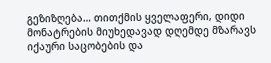გეზიზღება… თითქმის ყველაფერი, დიდი მონატრების მიუხედავად დღემდე მზარავს იქაური საცობების და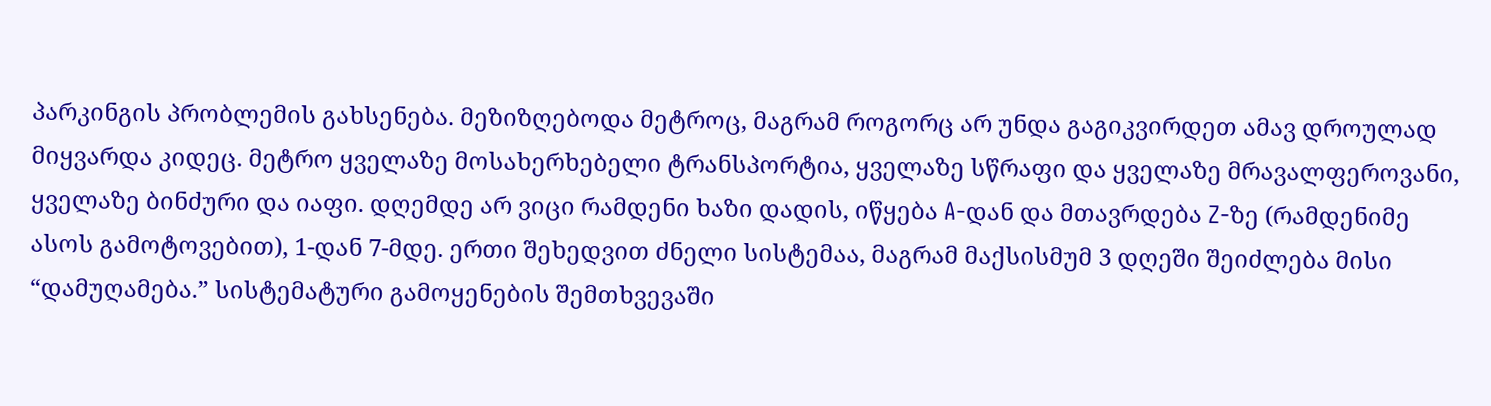პარკინგის პრობლემის გახსენება. მეზიზღებოდა მეტროც, მაგრამ როგორც არ უნდა გაგიკვირდეთ ამავ დროულად მიყვარდა კიდეც. მეტრო ყველაზე მოსახერხებელი ტრანსპორტია, ყველაზე სწრაფი და ყველაზე მრავალფეროვანი, ყველაზე ბინძური და იაფი. დღემდე არ ვიცი რამდენი ხაზი დადის, იწყება A-დან და მთავრდება Z-ზე (რამდენიმე ასოს გამოტოვებით), 1-დან 7-მდე. ერთი შეხედვით ძნელი სისტემაა, მაგრამ მაქსისმუმ 3 დღეში შეიძლება მისი “დამუღამება.” სისტემატური გამოყენების შემთხვევაში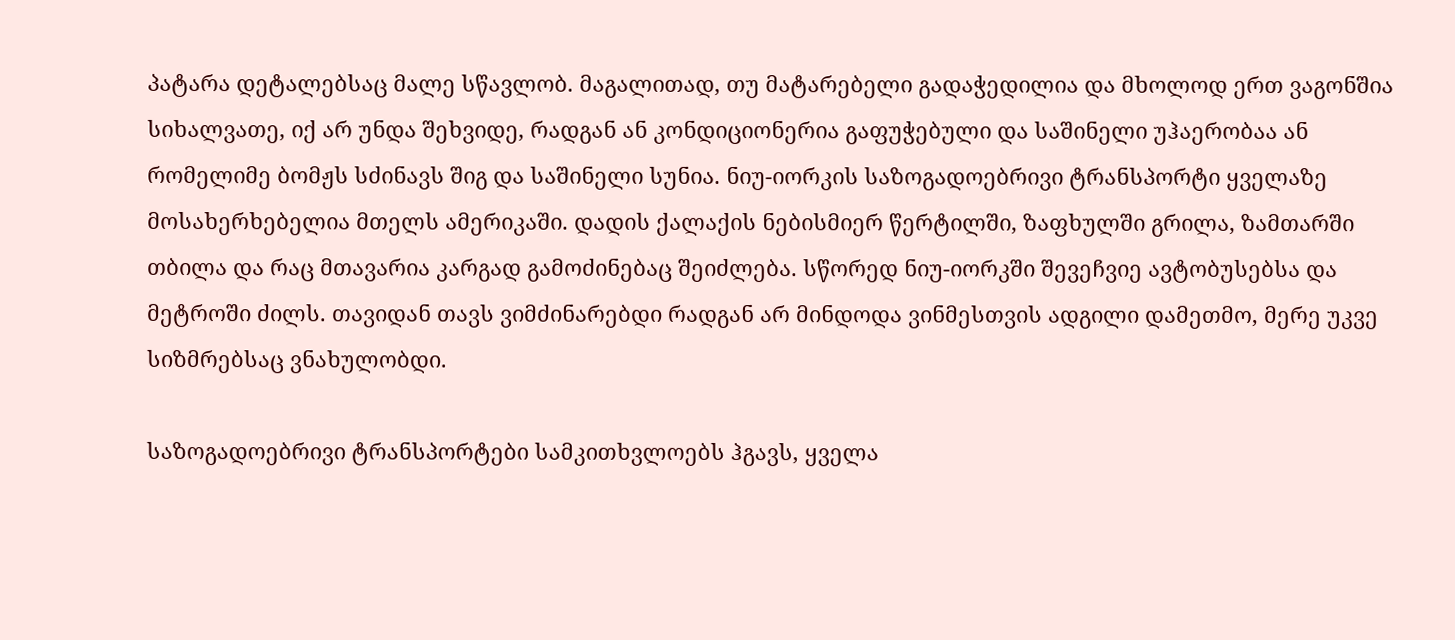პატარა დეტალებსაც მალე სწავლობ. მაგალითად, თუ მატარებელი გადაჭედილია და მხოლოდ ერთ ვაგონშია სიხალვათე, იქ არ უნდა შეხვიდე, რადგან ან კონდიციონერია გაფუჭებული და საშინელი უჰაერობაა ან რომელიმე ბომჟს სძინავს შიგ და საშინელი სუნია. ნიუ-იორკის საზოგადოებრივი ტრანსპორტი ყველაზე მოსახერხებელია მთელს ამერიკაში. დადის ქალაქის ნებისმიერ წერტილში, ზაფხულში გრილა, ზამთარში თბილა და რაც მთავარია კარგად გამოძინებაც შეიძლება. სწორედ ნიუ-იორკში შევეჩვიე ავტობუსებსა და მეტროში ძილს. თავიდან თავს ვიმძინარებდი რადგან არ მინდოდა ვინმესთვის ადგილი დამეთმო, მერე უკვე სიზმრებსაც ვნახულობდი.

საზოგადოებრივი ტრანსპორტები სამკითხვლოებს ჰგავს, ყველა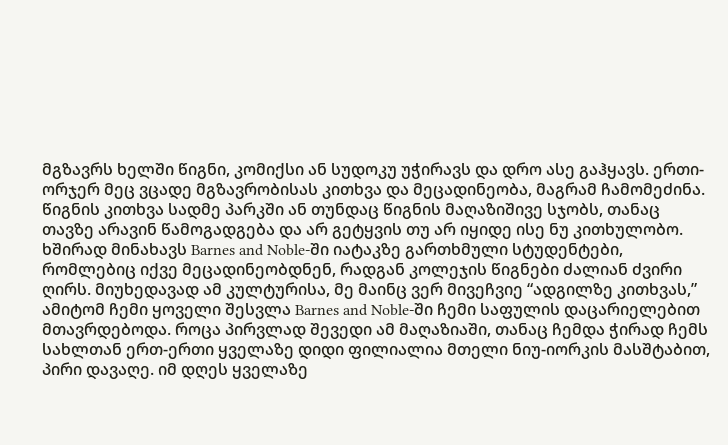მგზავრს ხელში წიგნი, კომიქსი ან სუდოკუ უჭირავს და დრო ასე გაჰყავს. ერთი-ორჯერ მეც ვცადე მგზავრობისას კითხვა და მეცადინეობა, მაგრამ ჩამომეძინა. წიგნის კითხვა სადმე პარკში ან თუნდაც წიგნის მაღაზიშივე სჯობს, თანაც თავზე არავინ წამოგადგება და არ გეტყვის თუ არ იყიდე ისე ნუ კითხულობო. ხშირად მინახავს Barnes and Noble-ში იატაკზე გართხმული სტუდენტები, რომლებიც იქვე მეცადინეობდნენ, რადგან კოლეჯის წიგნები ძალიან ძვირი ღირს. მიუხედავად ამ კულტურისა, მე მაინც ვერ მივეჩვიე “ადგილზე კითხვას,” ამიტომ ჩემი ყოველი შესვლა Barnes and Noble-ში ჩემი საფულის დაცარიელებით მთავრდებოდა. როცა პირვლად შევედი ამ მაღაზიაში, თანაც ჩემდა ჭირად ჩემს სახლთან ერთ-ერთი ყველაზე დიდი ფილიალია მთელი ნიუ-იორკის მასშტაბით, პირი დავაღე. იმ დღეს ყველაზე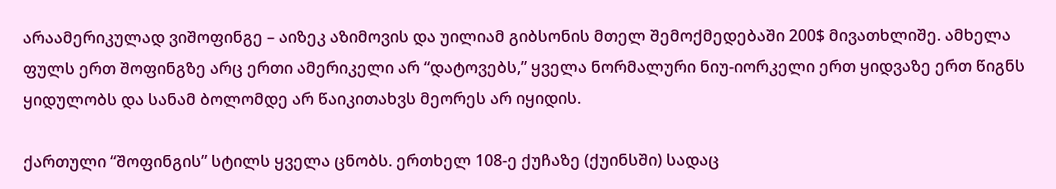არაამერიკულად ვიშოფინგე – აიზეკ აზიმოვის და უილიამ გიბსონის მთელ შემოქმედებაში 200$ მივათხლიშე. ამხელა ფულს ერთ შოფინგზე არც ერთი ამერიკელი არ “დატოვებს,” ყველა ნორმალური ნიუ-იორკელი ერთ ყიდვაზე ერთ წიგნს ყიდულობს და სანამ ბოლომდე არ წაიკითახვს მეორეს არ იყიდის.

ქართული “შოფინგის” სტილს ყველა ცნობს. ერთხელ 108-ე ქუჩაზე (ქუინსში) სადაც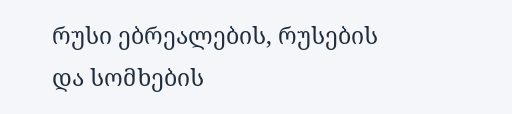რუსი ებრეალების, რუსების და სომხების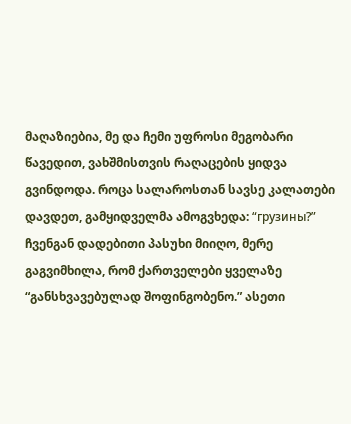მაღაზიებია, მე და ჩემი უფროსი მეგობარი წავედით, ვახშმისთვის რაღაცების ყიდვა გვინდოდა. როცა სალაროსთან სავსე კალათები დავდეთ, გამყიდველმა ამოგვხედა: “грузины?” ჩვენგან დადებითი პასუხი მიიღო, მერე გაგვიმხილა, რომ ქართველები ყველაზე “განსხვავებულად შოფინგობენო.” ასეთი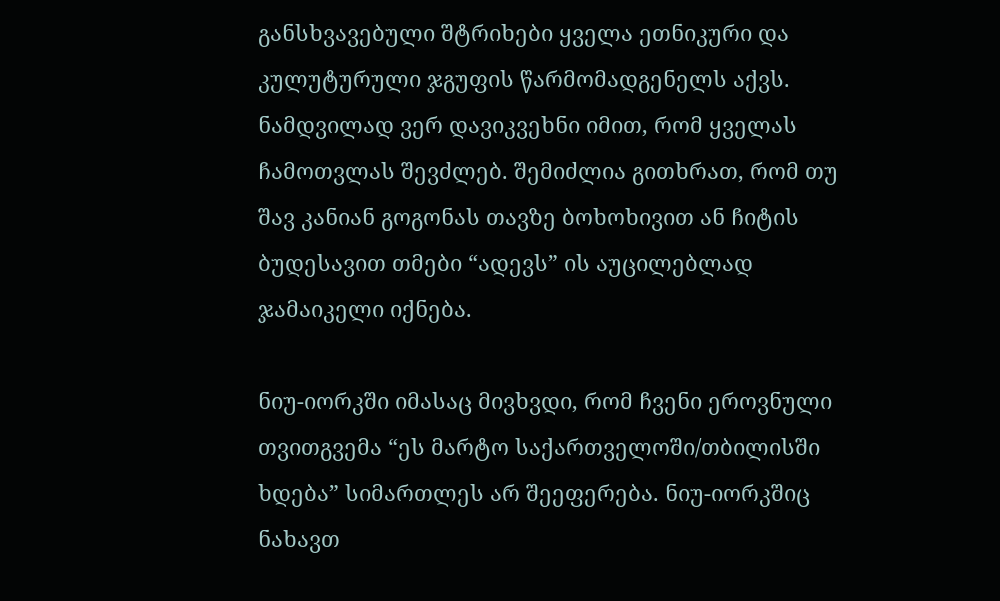განსხვავებული შტრიხები ყველა ეთნიკური და კულუტურული ჯგუფის წარმომადგენელს აქვს. ნამდვილად ვერ დავიკვეხნი იმით, რომ ყველას ჩამოთვლას შევძლებ. შემიძლია გითხრათ, რომ თუ შავ კანიან გოგონას თავზე ბოხოხივით ან ჩიტის ბუდესავით თმები “ადევს” ის აუცილებლად ჯამაიკელი იქნება.

ნიუ-იორკში იმასაც მივხვდი, რომ ჩვენი ეროვნული თვითგვემა “ეს მარტო საქართველოში/თბილისში ხდება” სიმართლეს არ შეეფერება. ნიუ-იორკშიც ნახავთ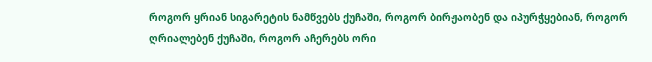როგორ ყრიან სიგარეტის ნამწვებს ქუჩაში, როგორ ბირჟაობენ და იპურჭყებიან, როგორ ღრიალებენ ქუჩაში, როგორ აჩერებს ორი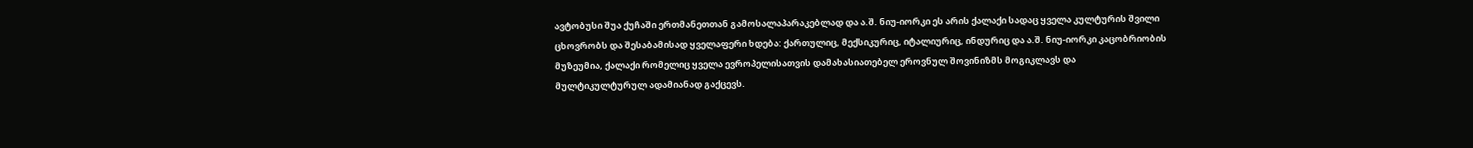ავტობუსი შუა ქუჩაში ერთმანეთთან გამოსალაპარაკებლად და ა.შ. ნიუ-იორკი ეს არის ქალაქი სადაც ყველა კულტურის შვილი ცხოვრობს და შესაბამისად ყველაფერი ხდება: ქართულიც, მექსიკურიც, იტალიურიც, ინდურიც და ა.შ. ნიუ-იორკი კაცობრიობის მუზეუმია, ქალაქი რომელიც ყველა ევროპელისათვის დამახასიათებელ ეროვნულ შოვინიზმს მოგიკლავს და მულტიკულტურულ ადამიანად გაქცევს.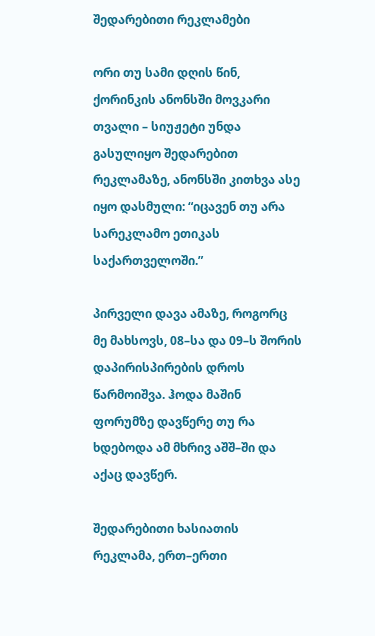შედარებითი რეკლამები

ორი თუ სამი დღის წინ, ქორინკის ანონსში მოვკარი თვალი – სიუჟეტი უნდა გასულიყო შედარებით რეკლამაზე, ანონსში კითხვა ასე იყო დასმული: “იცავენ თუ არა სარეკლამო ეთიკას საქართველოში.”

პირველი დავა ამაზე, როგორც მე მახსოვს, 08–სა და 09–ს შორის დაპირისპირების დროს წარმოიშვა. ჰოდა მაშინ ფორუმზე დავწერე თუ რა ხდებოდა ამ მხრივ აშშ–ში და აქაც დავწერ.

შედარებითი ხასიათის რეკლამა, ერთ–ერთი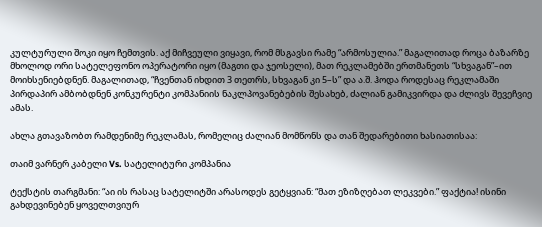კულტურული შოკი იყო ჩემთვის. აქ მიჩვეული ვიყავი, რომ მსგავსი რამე “არმოსულია.” მაგალითად როცა ბაზარზე მხოლოდ ორი სატელეფონო ოპერატორი იყო (მაგთი და ჯეოსელი), მათ რეკლამებში ერთმანეთს “სხვაგან”–ით მოიხსენიებდნენ. მაგალითად, “ჩვენთან იხდით 3 თეთრს, სხვაგან კი 5–ს” და ა.შ. ჰოდა როდესაც რეკლამაში პირდაპირ ამბობდნენ კონკურენტი კომპანიის ნაკლპოვანებების შესახებ, ძალიან გამიკვირდა და ძლივს შევეჩვიე ამას.

ახლა გთავაზობთ რამდენიმე რეკლამას, რომელიც ძალიან მომწონს და თან შედარებითი ხასიათისაა:

თაიმ ვარნერ კაბელი Vs. სატელიტური კომპანია

ტექსტის თარგმანი: “აი ის რასაც სატელიტში არასოდეს გეტყვიან: “მათ ეზიზღებათ ლეკვები.” ფაქტია! ისინი გახდევინებენ ყოველთვიურ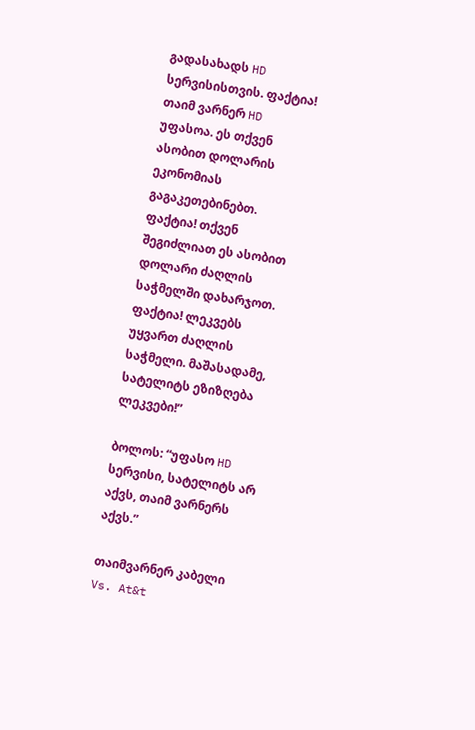გადასახადს HD სერვისისთვის. ფაქტია! თაიმ ვარნერ HD უფასოა. ეს თქვენ ასობით დოლარის ეკონომიას გაგაკეთებინებთ. ფაქტია! თქვენ შეგიძლიათ ეს ასობით დოლარი ძაღლის საჭმელში დახარჯოთ. ფაქტია! ლეკვებს უყვართ ძაღლის საჭმელი. მაშასადამე, სატელიტს ეზიზღება ლეკვები!”

ბოლოს: “უფასო HD სერვისი, სატელიტს არ აქვს, თაიმ ვარნერს აქვს.”

თაიმვარნერ კაბელი Vs. At&t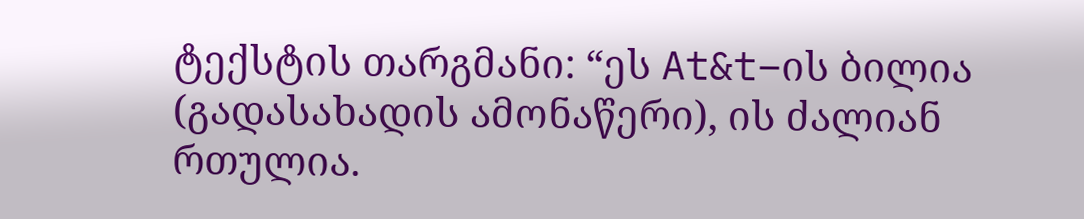ტექსტის თარგმანი: “ეს At&t–ის ბილია (გადასახადის ამონაწერი), ის ძალიან რთულია.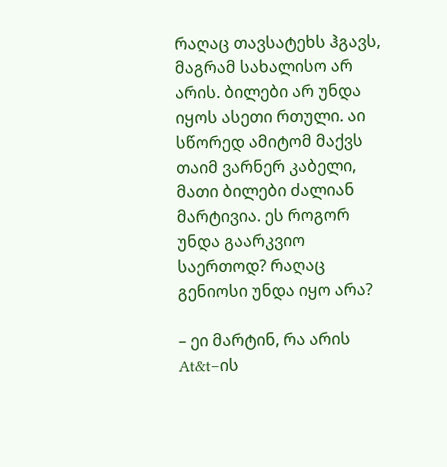რაღაც თავსატეხს ჰგავს, მაგრამ სახალისო არ არის. ბილები არ უნდა იყოს ასეთი რთული. აი სწორედ ამიტომ მაქვს თაიმ ვარნერ კაბელი, მათი ბილები ძალიან მარტივია. ეს როგორ უნდა გაარკვიო საერთოდ? რაღაც გენიოსი უნდა იყო არა?

– ეი მარტინ, რა არის At&t–ის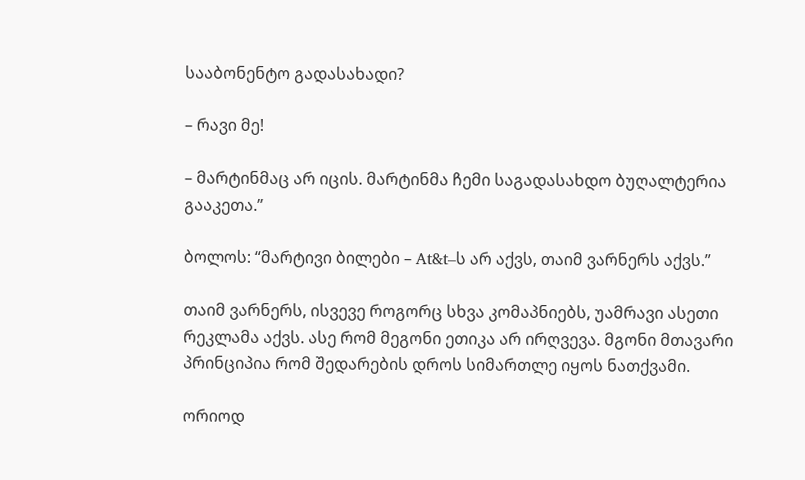სააბონენტო გადასახადი?

– რავი მე!

– მარტინმაც არ იცის. მარტინმა ჩემი საგადასახდო ბუღალტერია გააკეთა.”

ბოლოს: “მარტივი ბილები – At&t–ს არ აქვს, თაიმ ვარნერს აქვს.”

თაიმ ვარნერს, ისვევე როგორც სხვა კომაპნიებს, უამრავი ასეთი რეკლამა აქვს. ასე რომ მეგონი ეთიკა არ ირღვევა. მგონი მთავარი პრინციპია რომ შედარების დროს სიმართლე იყოს ნათქვამი.

ორიოდ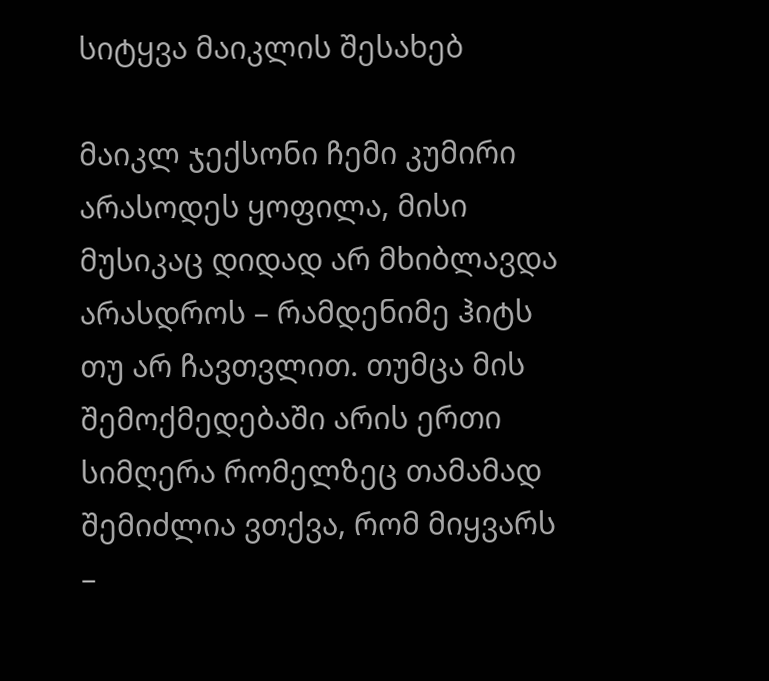სიტყვა მაიკლის შესახებ

მაიკლ ჯექსონი ჩემი კუმირი არასოდეს ყოფილა, მისი მუსიკაც დიდად არ მხიბლავდა არასდროს – რამდენიმე ჰიტს თუ არ ჩავთვლით. თუმცა მის შემოქმედებაში არის ერთი სიმღერა რომელზეც თამამად შემიძლია ვთქვა, რომ მიყვარს –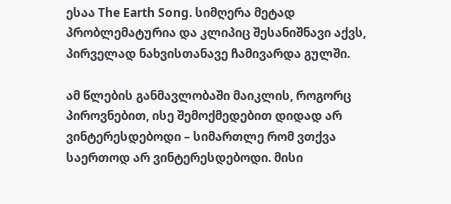ესაა The Earth Song. სიმღერა მეტად პრობლემატურია და კლიპიც შესანიშნავი აქვს, პირველად ნახვისთანავე ჩამივარდა გულში.

ამ წლების განმავლობაში მაიკლის, როგორც პიროვნებით, ისე შემოქმედებით დიდად არ ვინტერესდებოდი – სიმართლე რომ ვთქვა საერთოდ არ ვინტერესდებოდი. მისი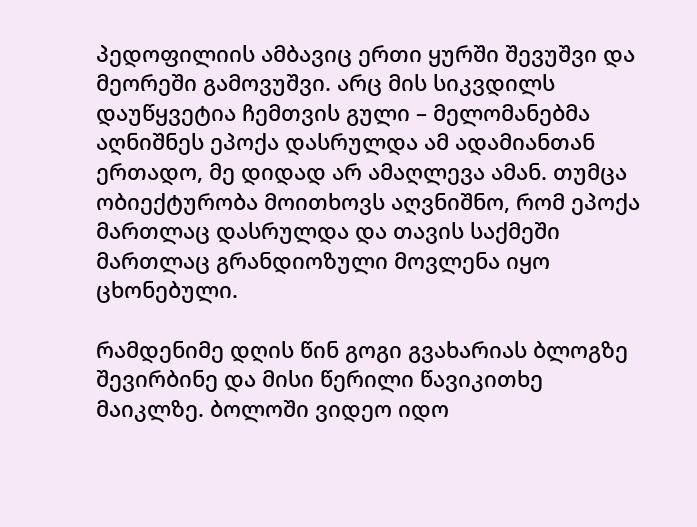პედოფილიის ამბავიც ერთი ყურში შევუშვი და მეორეში გამოვუშვი. არც მის სიკვდილს დაუწყვეტია ჩემთვის გული – მელომანებმა აღნიშნეს ეპოქა დასრულდა ამ ადამიანთან ერთადო, მე დიდად არ ამაღლევა ამან. თუმცა ობიექტურობა მოითხოვს აღვნიშნო, რომ ეპოქა მართლაც დასრულდა და თავის საქმეში მართლაც გრანდიოზული მოვლენა იყო ცხონებული.

რამდენიმე დღის წინ გოგი გვახარიას ბლოგზე შევირბინე და მისი წერილი წავიკითხე მაიკლზე. ბოლოში ვიდეო იდო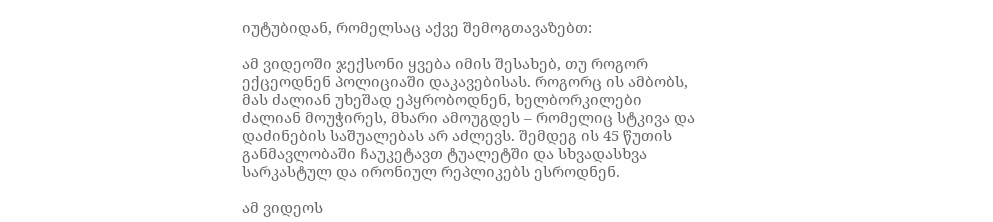იუტუბიდან, რომელსაც აქვე შემოგთავაზებთ:

ამ ვიდეოში ჯექსონი ყვება იმის შესახებ, თუ როგორ ექცეოდნენ პოლიციაში დაკავებისას. როგორც ის ამბობს, მას ძალიან უხეშად ეპყრობოდნენ, ხელბორკილები ძალიან მოუჭირეს, მხარი ამოუგდეს – რომელიც სტკივა და დაძინების საშუალებას არ აძლევს. შემდეგ ის 45 წუთის განმავლობაში ჩაუკეტავთ ტუალეტში და სხვადასხვა სარკასტულ და ირონიულ რეპლიკებს ესროდნენ.

ამ ვიდეოს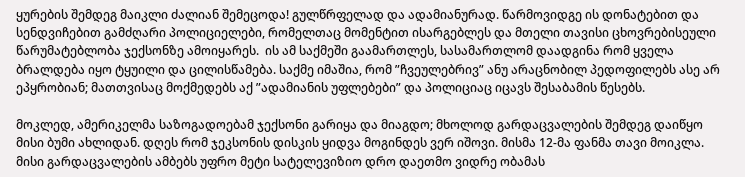ყურების შემდეგ მაიკლი ძალიან შემეცოდა! გულწრფელად და ადამიანურად. წარმოვიდგე ის დონატებით და სენდვიჩებით გამძღარი პოლიციელები, რომელთაც მომენტით ისარგებლეს და მთელი თავისი ცხოვრებისეული წარუმატებლობა ჯექსონზე ამოიყარეს.  ის ამ საქმეში გაამართლეს, სასამართლომ დაადგინა რომ ყველა ბრალდება იყო ტყუილი და ცილისწამება. საქმე იმაშია, რომ ”ჩვეულებრივ” ანუ არაცნობილ პედოფილებს ასე არ ეპყრობიან; მათთვისაც მოქმედებს აქ ”ადამიანის უფლებები” და პოლიციაც იცავს შესაბამის წესებს.

მოკლედ, ამერიკელმა საზოგადოებამ ჯექსონი გარიყა და მიაგდო; მხოლოდ გარდაცვალების შემდეგ დაიწყო მისი ბუმი ახლიდან. დღეს რომ ჯეკსონის დისკის ყიდვა მოგინდეს ვერ იშოვი. მისმა 12-მა ფანმა თავი მოიკლა. მისი გარდაცვალების ამბებს უფრო მეტი სატელევიზიო დრო დაეთმო ვიდრე ობამას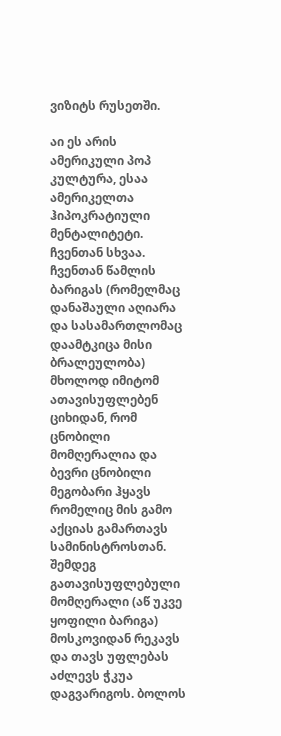ვიზიტს რუსეთში.

აი ეს არის ამერიკული პოპ კულტურა, ესაა ამერიკელთა ჰიპოკრატიული მენტალიტეტი. ჩვენთან სხვაა. ჩვენთან წამლის ბარიგას (რომელმაც დანაშაული აღიარა და სასამართლომაც დაამტკიცა მისი ბრალეულობა) მხოლოდ იმიტომ ათავისუფლებენ ციხიდან, რომ ცნობილი მომღერალია და ბევრი ცნობილი მეგობარი ჰყავს რომელიც მის გამო აქციას გამართავს სამინისტროსთან. შემდეგ გათავისუფლებული მომღერალი (აწ უკვე ყოფილი ბარიგა) მოსკოვიდან რეკავს და თავს უფლებას აძლევს ჭკუა დაგვარიგოს. ბოლოს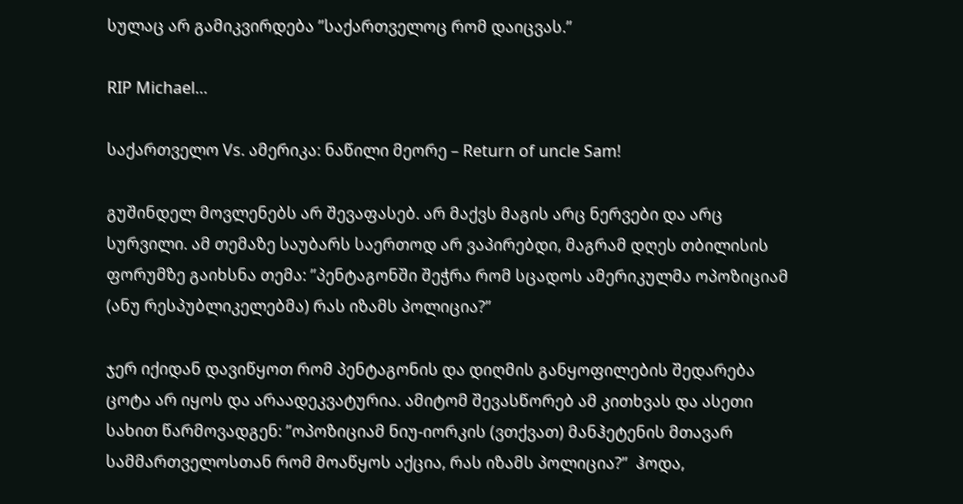სულაც არ გამიკვირდება ”საქართველოც რომ დაიცვას.”

RIP Michael…

საქართველო Vs. ამერიკა: ნაწილი მეორე – Return of uncle Sam!

გუშინდელ მოვლენებს არ შევაფასებ. არ მაქვს მაგის არც ნერვები და არც სურვილი. ამ თემაზე საუბარს საერთოდ არ ვაპირებდი, მაგრამ დღეს თბილისის ფორუმზე გაიხსნა თემა: ”პენტაგონში შეჭრა რომ სცადოს ამერიკულმა ოპოზიციამ (ანუ რესპუბლიკელებმა) რას იზამს პოლიცია?”

ჯერ იქიდან დავიწყოთ რომ პენტაგონის და დიღმის განყოფილების შედარება ცოტა არ იყოს და არაადეკვატურია. ამიტომ შევასწორებ ამ კითხვას და ასეთი სახით წარმოვადგენ: ”ოპოზიციამ ნიუ-იორკის (ვთქვათ) მანჰეტენის მთავარ სამმართველოსთან რომ მოაწყოს აქცია, რას იზამს პოლიცია?”  ჰოდა,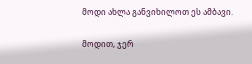მოდი ახლა განვიხილოთ ეს ამბავი.

მოდით, ჯერ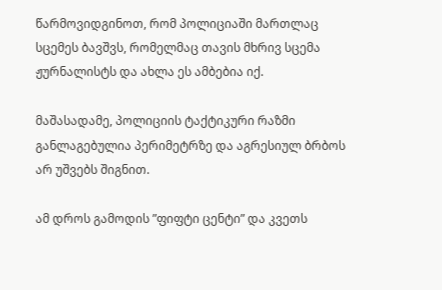წარმოვიდგინოთ, რომ პოლიციაში მართლაც სცემეს ბავშვს, რომელმაც თავის მხრივ სცემა ჟურნალისტს და ახლა ეს ამბებია იქ.

მაშასადამე, პოლიციის ტაქტიკური რაზმი განლაგებულია პერიმეტრზე და აგრესიულ ბრბოს არ უშვებს შიგნით.

ამ დროს გამოდის ”ფიფტი ცენტი” და კვეთს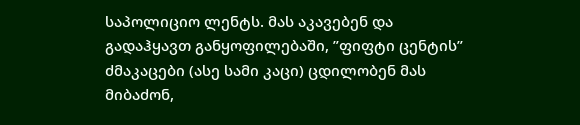საპოლიციო ლენტს. მას აკავებენ და გადაჰყავთ განყოფილებაში, ”ფიფტი ცენტის” ძმაკაცები (ასე სამი კაცი) ცდილობენ მას  მიბაძონ,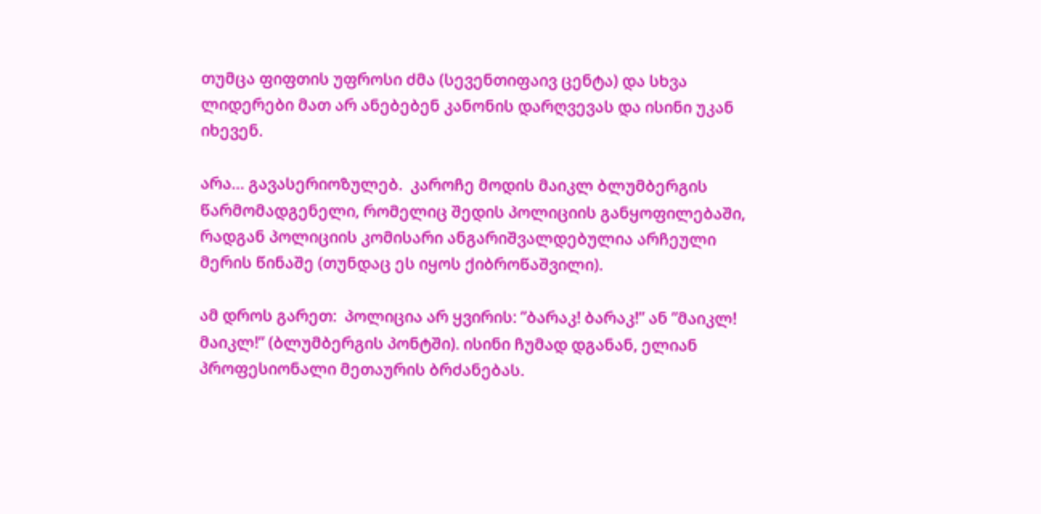თუმცა ფიფთის უფროსი ძმა (სევენთიფაივ ცენტა) და სხვა ლიდერები მათ არ ანებებენ კანონის დარღვევას და ისინი უკან იხევენ.

არა… გავასერიოზულებ.  კაროჩე მოდის მაიკლ ბლუმბერგის წარმომადგენელი, რომელიც შედის პოლიციის განყოფილებაში, რადგან პოლიციის კომისარი ანგარიშვალდებულია არჩეული მერის წინაშე (თუნდაც ეს იყოს ქიბროწაშვილი).

ამ დროს გარეთ:  პოლიცია არ ყვირის: ”ბარაკ! ბარაკ!” ან ”მაიკლ! მაიკლ!” (ბლუმბერგის პონტში). ისინი ჩუმად დგანან, ელიან პროფესიონალი მეთაურის ბრძანებას.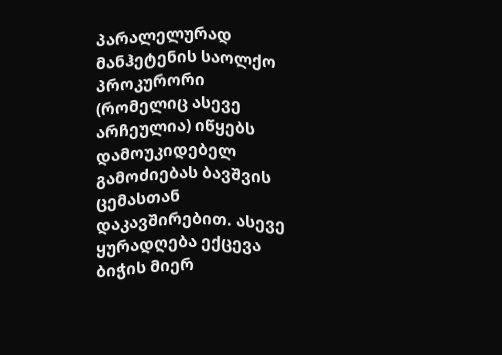პარალელურად მანჰეტენის საოლქო პროკურორი (რომელიც ასევე არჩეულია) იწყებს დამოუკიდებელ გამოძიებას ბავშვის ცემასთან დაკავშირებით. ასევე ყურადღება ექცევა ბიჭის მიერ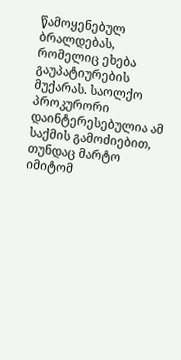წამოყენებულ ბრალდებას, რომელიც ეხება გაუპატიურების მუქარას. საოლქო პროკურორი დაინტერესებულია ამ საქმის გამოძიებით, თუნდაც მარტო იმიტომ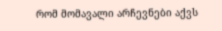რომ მომავალი არჩევნები აქვს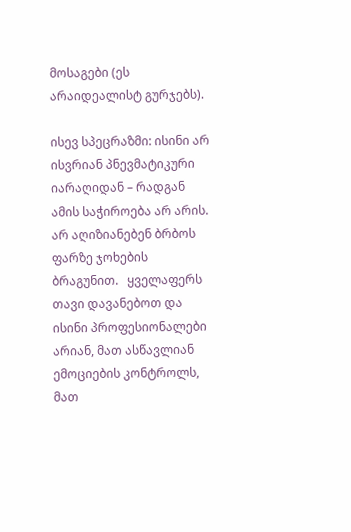მოსაგები (ეს არაიდეალისტ გურჯებს).

ისევ სპეცრაზმი: ისინი არ ისვრიან პნევმატიკური იარაღიდან – რადგან ამის საჭიროება არ არის. არ აღიზიანებენ ბრბოს ფარზე ჯოხების ბრაგუნით.   ყველაფერს თავი დავანებოთ და ისინი პროფესიონალები არიან, მათ ასწავლიან ემოციების კონტროლს, მათ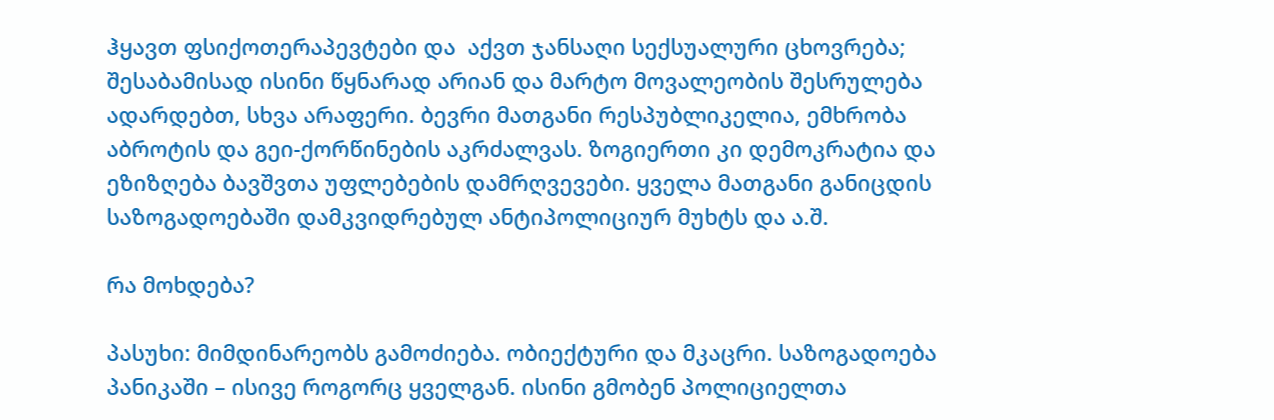ჰყავთ ფსიქოთერაპევტები და  აქვთ ჯანსაღი სექსუალური ცხოვრება; შესაბამისად ისინი წყნარად არიან და მარტო მოვალეობის შესრულება ადარდებთ, სხვა არაფერი. ბევრი მათგანი რესპუბლიკელია, ემხრობა აბროტის და გეი-ქორწინების აკრძალვას. ზოგიერთი კი დემოკრატია და ეზიზღება ბავშვთა უფლებების დამრღვევები. ყველა მათგანი განიცდის საზოგადოებაში დამკვიდრებულ ანტიპოლიციურ მუხტს და ა.შ.

რა მოხდება?

პასუხი: მიმდინარეობს გამოძიება. ობიექტური და მკაცრი. საზოგადოება პანიკაში – ისივე როგორც ყველგან. ისინი გმობენ პოლიციელთა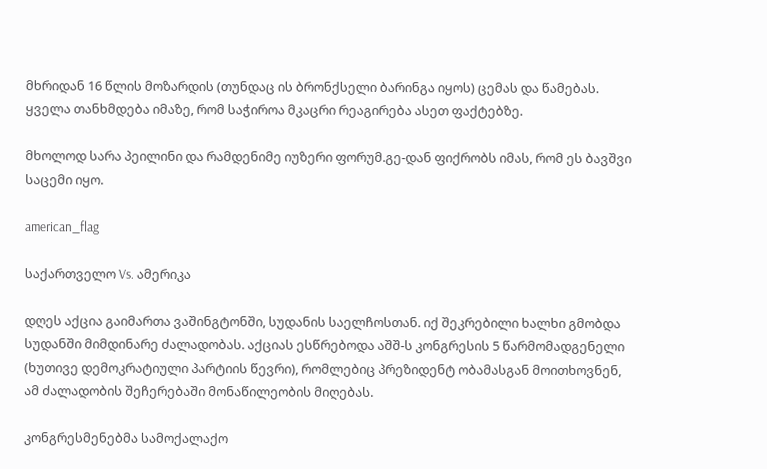მხრიდან 16 წლის მოზარდის (თუნდაც ის ბრონქსელი ბარინგა იყოს) ცემას და წამებას. ყველა თანხმდება იმაზე, რომ საჭიროა მკაცრი რეაგირება ასეთ ფაქტებზე.

მხოლოდ სარა პეილინი და რამდენიმე იუზერი ფორუმ.გე-დან ფიქრობს იმას, რომ ეს ბავშვი საცემი იყო.

american_flag

საქართველო Vs. ამერიკა

დღეს აქცია გაიმართა ვაშინგტონში, სუდანის საელჩოსთან. იქ შეკრებილი ხალხი გმობდა სუდანში მიმდინარე ძალადობას. აქციას ესწრებოდა აშშ-ს კონგრესის 5 წარმომადგენელი (ხუთივე დემოკრატიული პარტიის წევრი), რომლებიც პრეზიდენტ ობამასგან მოითხოვნენ, ამ ძალადობის შეჩერებაში მონაწილეობის მიღებას.

კონგრესმენებმა სამოქალაქო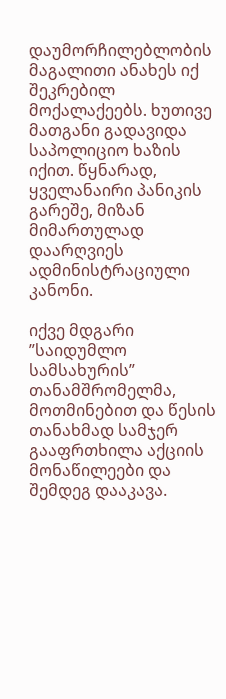დაუმორჩილებლობის მაგალითი ანახეს იქ შეკრებილ მოქალაქეებს. ხუთივე მათგანი გადავიდა საპოლიციო ხაზის იქით. წყნარად, ყველანაირი პანიკის გარეშე, მიზან მიმართულად დაარღვიეს ადმინისტრაციული კანონი.

იქვე მდგარი ”საიდუმლო სამსახურის” თანამშრომელმა, მოთმინებით და წესის თანახმად სამჯერ გააფრთხილა აქციის მონაწილეები და შემდეგ დააკავა.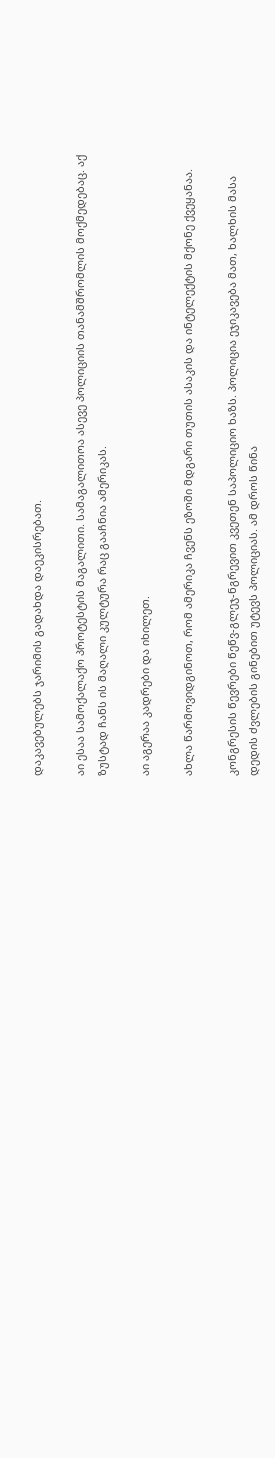დაკავებულებს ჯარიმის გადახდა დაეკისრებათ.

აი ესაა სამოქალაქო პროტესტის მაგალითი. სამაგალითოა ასევე პოლიციის თანამშრომლის მოქმედებაც. აქ ზუსტად ჩანს ის მაღალი კულტურა რაც გააჩნია ამერიკას.

აი აგერაა კადრები და იხილეთ.

ახლა წარმოვიდგინოთ, რომ ამერიკა ჩვენს ეზოში მდგარი თუთის ასაკის და ინტელექტის მქონე ქვეყანაა.

კონგრესის წევრები წეწვ-გლეჯ-ნგრევით კვეთენ საპოლიციო ხაზს. პოლიცია ეჯიკავება მათ, ხალხის მასა დედის ძვლების გინებით უტევს პოლიციას. ამ დროს წინა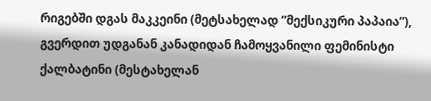რიგებში დგას მაკკეინი (მეტსახელად ”მექსიკური პაპაია”), გვერდით უდგანან კანადიდან ჩამოყვანილი ფემინისტი ქალბატინი (მესტახელან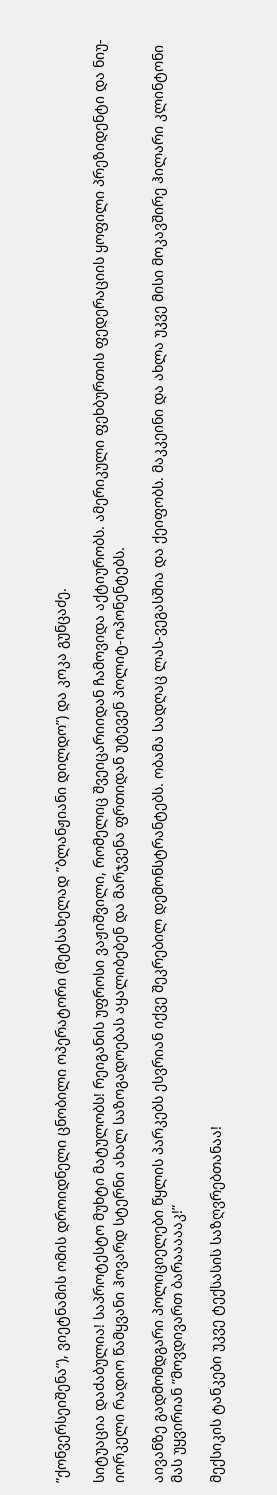”ქონვერსეიშენა”), ვიეტნამის ომის დროიდნელი ცნობილი ოპერატორი (მეტსახელად ”ბლანჟიანი დილდო”) და კოკა გუნცაძე.

სიტუაცია დაძაბულია! საპროტესტო მუხტი მატულობს! რეიგანის უფროსი ვაჟიშვილი, რომელიც შვეიცარიიდან ჩამოვიდა აქტიურობს. ამერიკული ფეხბურთის ფედერაციის ყოფილი პრეზიდენტი და ნიუ-იორკელი რადიო წამყვანი ჰოვარდ სტერნი ახალ საზოგადოებას აყალიბებენ და მარჯვენა ფრთიდან უტევენ პოლიტ-ოპონენტებს.

აივანზე გადმომდგარი პოლიციელები წყლის პარკებს ესვრიან იქვე შეკრებილ დემონსტრანტებს. ობამა სადღაც ლას-ვეგასშია და ქეიფობს. მაკკეინი და ახლა უკვე მისი მოკავშირე ჰილარი კლინტონი მას უყვირიან ”მოვდივართ ბარაააააკ!”

მექსიკის ტანკები უკვე ტექსასის საზღვრებთანაა!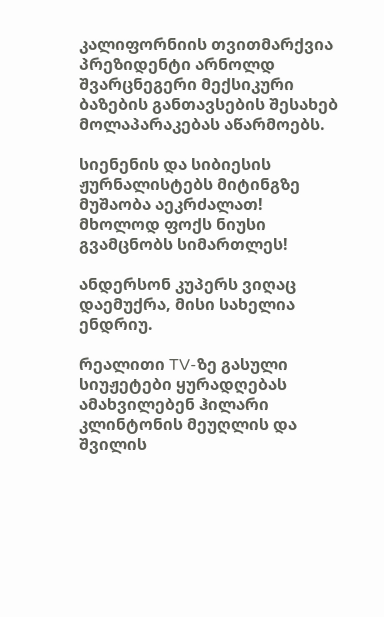კალიფორნიის თვითმარქვია პრეზიდენტი არნოლდ შვარცნეგერი მექსიკური ბაზების განთავსების შესახებ მოლაპარაკებას აწარმოებს.

სიენენის და სიბიესის ჟურნალისტებს მიტინგზე მუშაობა აეკრძალათ! მხოლოდ ფოქს ნიუსი გვამცნობს სიმართლეს!

ანდერსონ კუპერს ვიღაც დაემუქრა, მისი სახელია ენდრიუ.

რეალითი TV-ზე გასული სიუჟეტები ყურადღებას ამახვილებენ ჰილარი კლინტონის მეუღლის და შვილის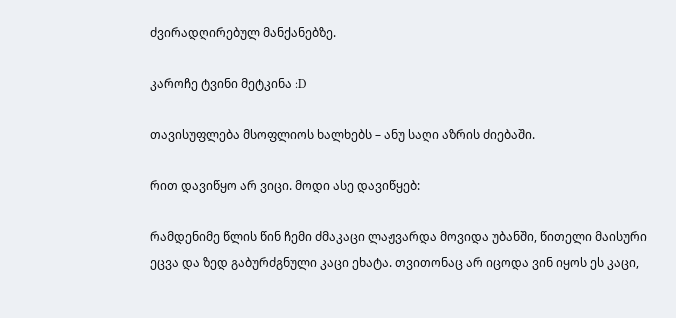ძვირადღირებულ მანქანებზე.

კაროჩე ტვინი მეტკინა :D

თავისუფლება მსოფლიოს ხალხებს – ანუ საღი აზრის ძიებაში.

რით დავიწყო არ ვიცი. მოდი ასე დავიწყებ:

რამდენიმე წლის წინ ჩემი ძმაკაცი ლაჟვარდა მოვიდა უბანში, წითელი მაისური ეცვა და ზედ გაბურძგნული კაცი ეხატა. თვითონაც არ იცოდა ვინ იყოს ეს კაცი,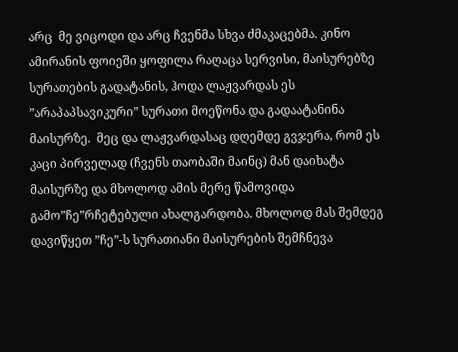არც  მე ვიცოდი და არც ჩვენმა სხვა ძმაკაცებმა. კინო ამირანის ფოიეში ყოფილა რაღაცა სერვისი, მაისურებზე სურათების გადატანის, ჰოდა ლაჟვარდას ეს ”არაპაპსავიკური” სურათი მოეწონა და გადაატანინა მაისურზე.  მეც და ლაჟვარდასაც დღემდე გვჯერა, რომ ეს კაცი პირველად (ჩვენს თაობაში მაინც) მან დაიხატა მაისურზე და მხოლოდ ამის მერე წამოვიდა გამო”ჩე”რჩეტებული ახალგარდობა. მხოლოდ მას შემდეგ დავიწყეთ ”ჩე”-ს სურათიანი მაისურების შემჩნევა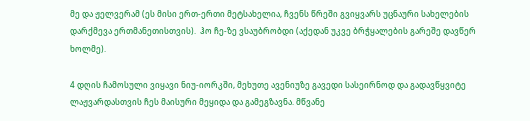მე და ჟელვერამ (ეს მისი ერთ-ერთი მეტსახელია, ჩვენს წრეში გვიყვარს უცნაური სახელების დარქმევა ერთმანეთისთვის).  ჰო ჩე-ზე ვსაუბრობდი (აქედან უკვე ბრჭყალების გარეშე დავწერ ხოლმე).

4 დღის ჩამოსული ვიყავი ნიუ-იორკში, მეხუთე ავენიუზე გავედი სასეირნოდ და გადავწყვიტე ლაჟვარდასთვის ჩეს მაისური მეყიდა და გამეგზავნა. მწვანე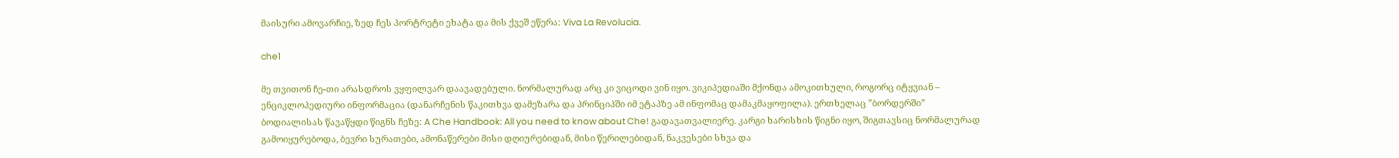მაისური ამოვარჩიე, ზედ ჩეს პორტრეტი ეხატა და მის ქვეშ ეწერა: Viva La Revolucia.

che1

მე თვითონ ჩე-თი არასდროს ვყფილვარ დაავადებული. ნორმალურად არც კი ვიცოდი ვინ იყო. ვიკიპედიაში მქონდა ამოკითხული, როგორც იტყვიან – ენციკლოპედიური ინფორმაცია (დანარჩენის წაკითხვა დამეზარა და პრინციპში იმ ეტაპზე ამ ინფომაც დამაკმაყოფილა). ერთხელაც ”ბორდერში” ბოდიალისას წავაწყდი წიგნს ჩეზე: A Che Handbook: All you need to know about Che! გადავათვალიერე. კარგი ხარისხის წიგნი იყო, შიგთავსიც ნორმალურად გამოიყურებოდა, ბევრი სურათები, ამონაწერები მისი დღიურებიდან, მისი წერილებიდან, ნაკვესები სხვა და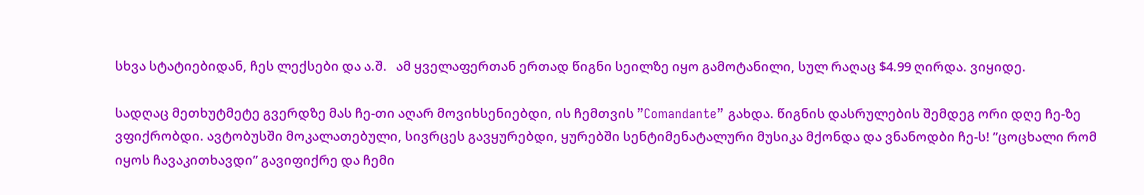სხვა სტატიებიდან, ჩეს ლექსები და ა.შ.   ამ ყველაფერთან ერთად წიგნი სეილზე იყო გამოტანილი, სულ რაღაც $4.99 ღირდა. ვიყიდე.

სადღაც მეთხუტმეტე გვერდზე მას ჩე-თი აღარ მოვიხსენიებდი, ის ჩემთვის ”Comandante” გახდა. წიგნის დასრულების შემდეგ ორი დღე ჩე-ზე ვფიქრობდი. ავტობუსში მოკალათებული, სივრცეს გავყურებდი, ყურებში სენტიმენატალური მუსიკა მქონდა და ვნანოდბი ჩე-ს! ”ცოცხალი რომ იყოს ჩავაკითხავდი” გავიფიქრე და ჩემი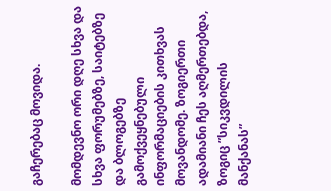გაჩერებაც მოვიდა.

მომდევნო ორი დღე სხვა და სხვა ფორუმებზე, საიტებზე და ბლოგებზე გამოქვეყნებული ინფორმაციების კითხვას მოვანდომე. ზოგიერთი ადამიანი ჩეს აღმერთებდა, ზოგიც ”სიკვდილის მანქანას”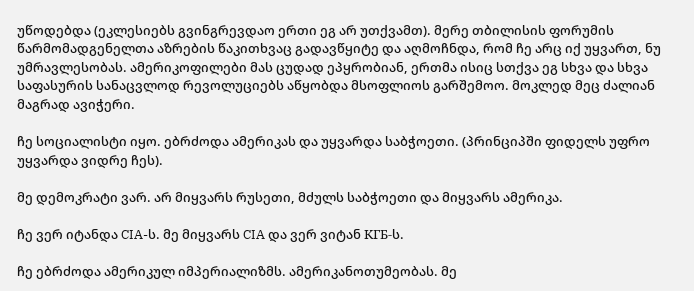უწოდებდა (ეკლესიებს გვინგრევდაო ერთი ეგ არ უთქვამთ). მერე თბილისის ფორუმის წარმომადგენელთა აზრების წაკითხვაც გადავწყიტე და აღმოჩნდა, რომ ჩე არც იქ უყვართ, ნუ უმრავლესობას. ამერიკოფილები მას ცუდად ეპყრობიან, ერთმა ისიც სთქვა ეგ სხვა და სხვა საფასურის სანაცვლოდ რევოლუციებს აწყობდა მსოფლიოს გარშემოო. მოკლედ მეც ძალიან მაგრად ავიჭერი.

ჩე სოციალისტი იყო. ებრძოდა ამერიკას და უყვარდა საბჭოეთი. (პრინციპში ფიდელს უფრო უყვარდა ვიდრე ჩეს).

მე დემოკრატი ვარ. არ მიყვარს რუსეთი, მძულს საბჭოეთი და მიყვარს ამერიკა.

ჩე ვერ იტანდა CIA-ს. მე მიყვარს CIA და ვერ ვიტან КГБ-ს.

ჩე ებრძოდა ამერიკულ იმპერიალიზმს. ამერიკანოთუმეობას. მე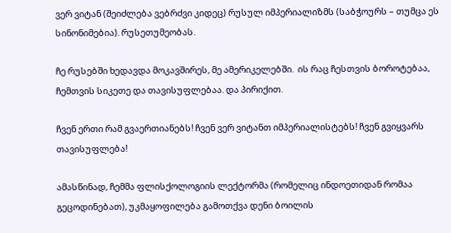ვერ ვიტან (შეიძლება ვებრძვი კიდეც) რუსულ იმპერიალიზმს (საბჭოურს – თუმცა ეს სინონიმებია). რუსეთუმეობას.

ჩე რუსებში ხედავდა მოკავშირეს, მე ამერიკელებში.  ის რაც ჩესთვის ბოროტებაა,  ჩემთვის სიკეთე და თავისუფლებაა. და პირიქით.

ჩვენ ერთი რამ გვაერთიანებს! ჩვენ ვერ ვიტანთ იმპერიალისტებს! ჩვენ გვიყვარს თავისუფლება!

ამასწინად, ჩემმა ფლისქოლოგიის ლექტორმა (რომელიც ინდოეთიდან რომაა გეცოდინებათ), უკმაყოფილება გამოთქვა დენი ბოილის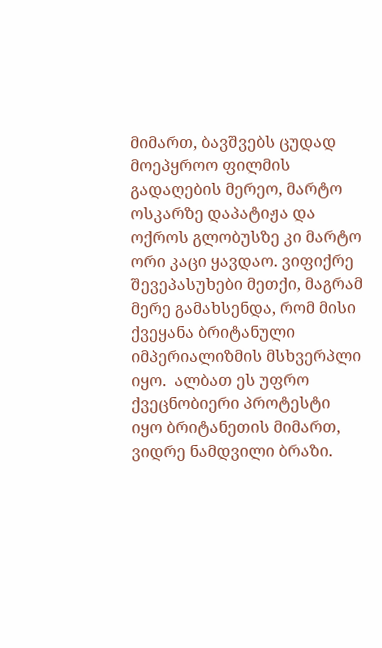მიმართ, ბავშვებს ცუდად მოეპყროო ფილმის გადაღების მერეო, მარტო ოსკარზე დაპატიჟა და ოქროს გლობუსზე კი მარტო ორი კაცი ყავდაო. ვიფიქრე შევეპასუხები მეთქი, მაგრამ მერე გამახსენდა, რომ მისი ქვეყანა ბრიტანული იმპერიალიზმის მსხვერპლი იყო.  ალბათ ეს უფრო ქვეცნობიერი პროტესტი იყო ბრიტანეთის მიმართ, ვიდრე ნამდვილი ბრაზი.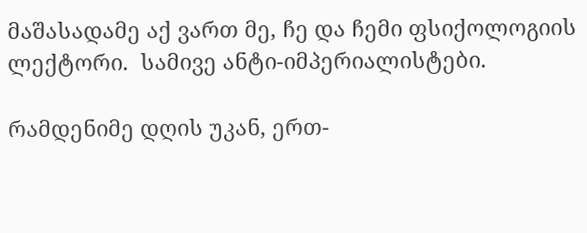მაშასადამე აქ ვართ მე, ჩე და ჩემი ფსიქოლოგიის ლექტორი.  სამივე ანტი-იმპერიალისტები.

რამდენიმე დღის უკან, ერთ-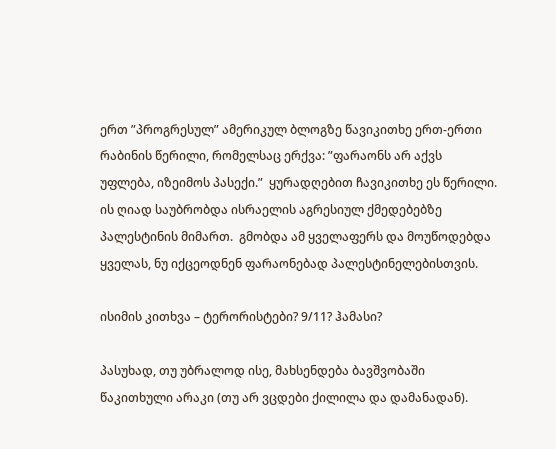ერთ ”პროგრესულ” ამერიკულ ბლოგზე წავიკითხე ერთ-ერთი რაბინის წერილი, რომელსაც ერქვა: ”ფარაონს არ აქვს უფლება, იზეიმოს პასექი.”  ყურადღებით ჩავიკითხე ეს წერილი. ის ღიად საუბრობდა ისრაელის აგრესიულ ქმედებებზე პალესტინის მიმართ.  გმობდა ამ ყველაფერს და მოუწოდებდა ყველას, ნუ იქცეოდნენ ფარაონებად პალესტინელებისთვის.

ისიმის კითხვა – ტერორისტები? 9/11? ჰამასი?

პასუხად, თუ უბრალოდ ისე, მახსენდება ბავშვობაში წაკითხული არაკი (თუ არ ვცდები ქილილა და დამანადან).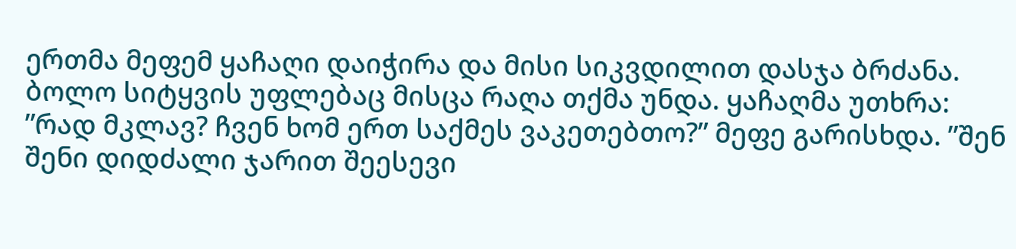ერთმა მეფემ ყაჩაღი დაიჭირა და მისი სიკვდილით დასჯა ბრძანა. ბოლო სიტყვის უფლებაც მისცა რაღა თქმა უნდა. ყაჩაღმა უთხრა: ”რად მკლავ? ჩვენ ხომ ერთ საქმეს ვაკეთებთო?” მეფე გარისხდა. ”შენ შენი დიდძალი ჯარით შეესევი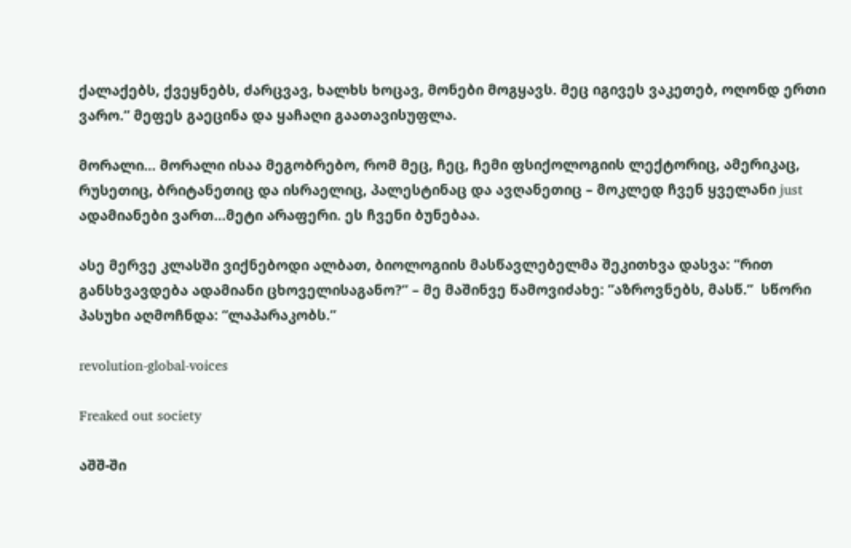ქალაქებს, ქვეყნებს, ძარცვავ, ხალხს ხოცავ, მონები მოგყავს. მეც იგივეს ვაკეთებ, ოღონდ ერთი ვარო.” მეფეს გაეცინა და ყაჩაღი გაათავისუფლა.

მორალი… მორალი ისაა მეგობრებო, რომ მეც, ჩეც, ჩემი ფსიქოლოგიის ლექტორიც, ამერიკაც, რუსეთიც, ბრიტანეთიც და ისრაელიც, პალესტინაც და ავღანეთიც – მოკლედ ჩვენ ყველანი just  ადამიანები ვართ…მეტი არაფერი. ეს ჩვენი ბუნებაა.

ასე მერვე კლასში ვიქნებოდი ალბათ, ბიოლოგიის მასწავლებელმა შეკითხვა დასვა: ”რით განსხვავდება ადამიანი ცხოველისაგანო?” – მე მაშინვე წამოვიძახე: ”აზროვნებს, მასწ.”  სწორი პასუხი აღმოჩნდა: ”ლაპარაკობს.”

revolution-global-voices

Freaked out society

აშშ-ში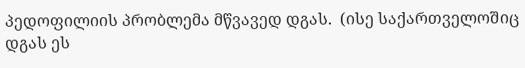პედოფილიის პრობლემა მწვავედ დგას.  (ისე საქართველოშიც დგას ეს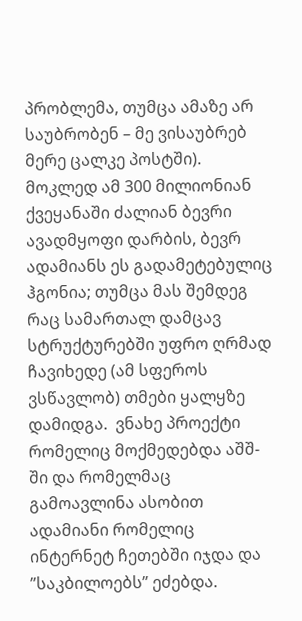პრობლემა, თუმცა ამაზე არ საუბრობენ – მე ვისაუბრებ მერე ცალკე პოსტში). მოკლედ ამ 300 მილიონიან ქვეყანაში ძალიან ბევრი ავადმყოფი დარბის, ბევრ ადამიანს ეს გადამეტებულიც ჰგონია; თუმცა მას შემდეგ რაც სამართალ დამცავ სტრუქტურებში უფრო ღრმად ჩავიხედე (ამ სფეროს ვსწავლობ) თმები ყალყზე დამიდგა.  ვნახე პროექტი რომელიც მოქმედებდა აშშ-ში და რომელმაც გამოავლინა ასობით ადამიანი რომელიც ინტერნეტ ჩეთებში იჯდა და ”საკბილოებს” ეძებდა.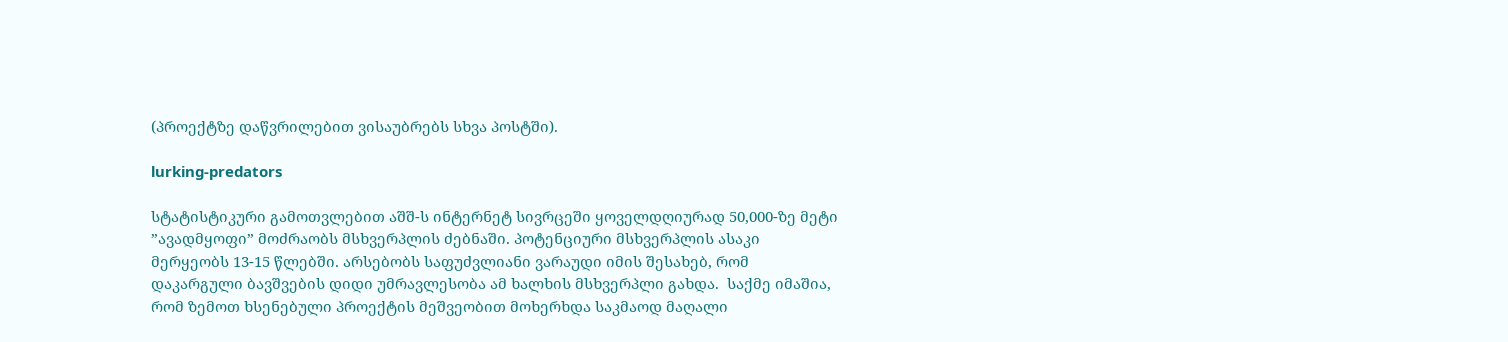(პროექტზე დაწვრილებით ვისაუბრებს სხვა პოსტში).

lurking-predators

სტატისტიკური გამოთვლებით აშშ-ს ინტერნეტ სივრცეში ყოველდღიურად 50,000-ზე მეტი ”ავადმყოფი” მოძრაობს მსხვერპლის ძებნაში. პოტენციური მსხვერპლის ასაკი მერყეობს 13-15 წლებში. არსებობს საფუძვლიანი ვარაუდი იმის შესახებ, რომ დაკარგული ბავშვების დიდი უმრავლესობა ამ ხალხის მსხვერპლი გახდა.  საქმე იმაშია, რომ ზემოთ ხსენებული პროექტის მეშვეობით მოხერხდა საკმაოდ მაღალი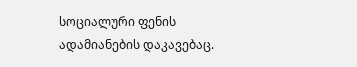სოციალური ფენის ადამიანების დაკავებაც.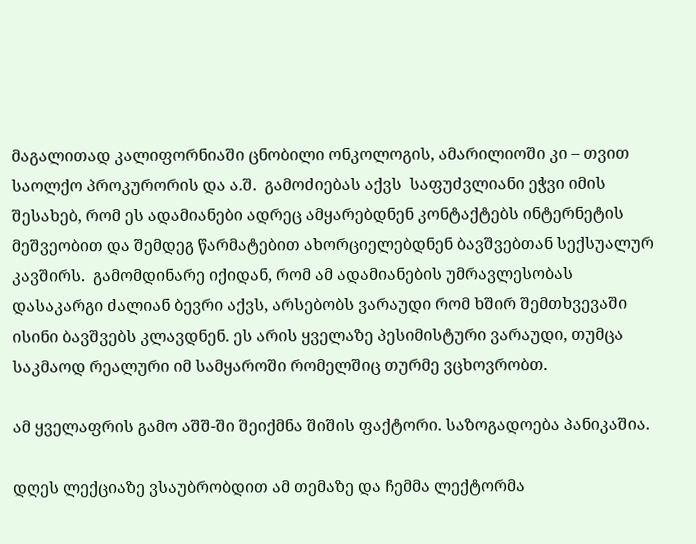მაგალითად კალიფორნიაში ცნობილი ონკოლოგის, ამარილიოში კი – თვით საოლქო პროკურორის და ა.შ.  გამოძიებას აქვს  საფუძვლიანი ეჭვი იმის შესახებ, რომ ეს ადამიანები ადრეც ამყარებდნენ კონტაქტებს ინტერნეტის მეშვეობით და შემდეგ წარმატებით ახორციელებდნენ ბავშვებთან სექსუალურ კავშირს.  გამომდინარე იქიდან, რომ ამ ადამიანების უმრავლესობას დასაკარგი ძალიან ბევრი აქვს, არსებობს ვარაუდი რომ ხშირ შემთხვევაში ისინი ბავშვებს კლავდნენ. ეს არის ყველაზე პესიმისტური ვარაუდი, თუმცა საკმაოდ რეალური იმ სამყაროში რომელშიც თურმე ვცხოვრობთ.

ამ ყველაფრის გამო აშშ-ში შეიქმნა შიშის ფაქტორი. საზოგადოება პანიკაშია.

დღეს ლექციაზე ვსაუბრობდით ამ თემაზე და ჩემმა ლექტორმა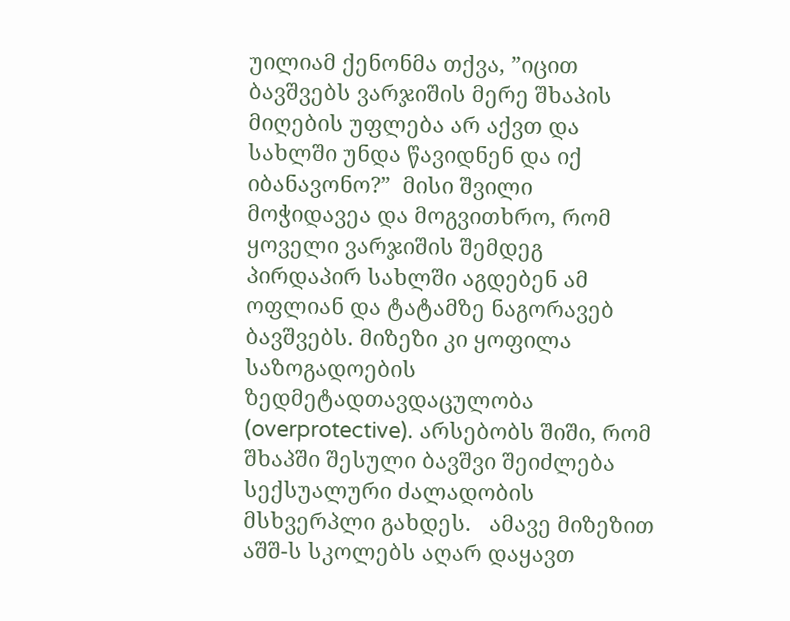უილიამ ქენონმა თქვა, ”იცით ბავშვებს ვარჯიშის მერე შხაპის მიღების უფლება არ აქვთ და სახლში უნდა წავიდნენ და იქ იბანავონო?”  მისი შვილი მოჭიდავეა და მოგვითხრო, რომ ყოველი ვარჯიშის შემდეგ პირდაპირ სახლში აგდებენ ამ ოფლიან და ტატამზე ნაგორავებ ბავშვებს. მიზეზი კი ყოფილა საზოგადოების ზედმეტადთავდაცულობა (overprotective). არსებობს შიში, რომ შხაპში შესული ბავშვი შეიძლება სექსუალური ძალადობის მსხვერპლი გახდეს.   ამავე მიზეზით აშშ-ს სკოლებს აღარ დაყავთ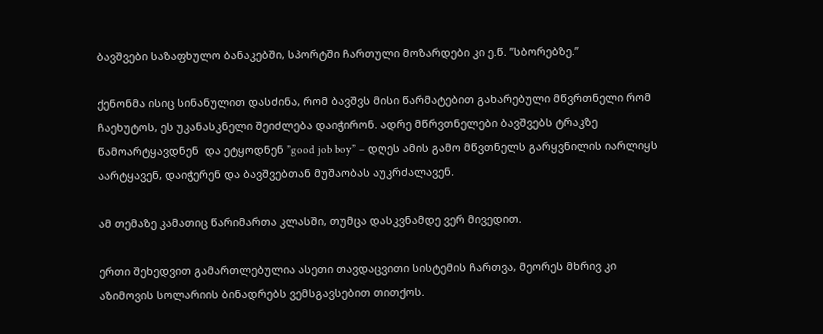ბავშვები საზაფხულო ბანაკებში, სპორტში ჩართული მოზარდები კი ე.წ. ”სბორებზე.”

ქენონმა ისიც სინანულით დასძინა, რომ ბავშვს მისი წარმატებით გახარებული მწვრთნელი რომ ჩაეხუტოს, ეს უკანასკნელი შეიძლება დაიჭირონ. ადრე მწრვთნელები ბავშვებს ტრაკზე წამოარტყავდნენ  და ეტყოდნენ ”good job boy” – დღეს ამის გამო მწვთნელს გარყვნილის იარლიყს აარტყავენ, დაიჭერენ და ბავშვებთან მუშაობას აუკრძალავენ.

ამ თემაზე კამათიც წარიმართა კლასში, თუმცა დასკვნამდე ვერ მივედით.

ერთი შეხედვით გამართლებულია ასეთი თავდაცვითი სისტემის ჩართვა, მეორეს მხრივ კი აზიმოვის სოლარიის ბინადრებს ვემსგავსებით თითქოს.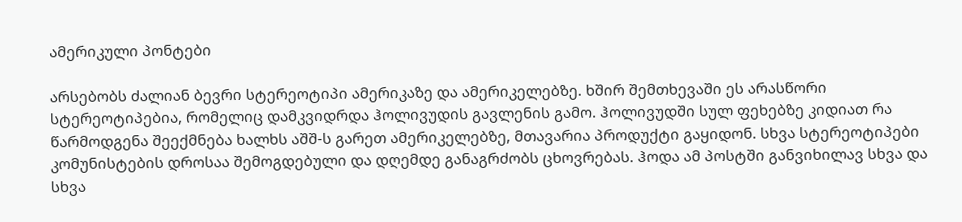ამერიკული პონტები

არსებობს ძალიან ბევრი სტერეოტიპი ამერიკაზე და ამერიკელებზე. ხშირ შემთხევაში ეს არასწორი სტერეოტიპებია, რომელიც დამკვიდრდა ჰოლივუდის გავლენის გამო. ჰოლივუდში სულ ფეხებზე კიდიათ რა წარმოდგენა შეექმნება ხალხს აშშ-ს გარეთ ამერიკელებზე, მთავარია პროდუქტი გაყიდონ. სხვა სტერეოტიპები კომუნისტების დროსაა შემოგდებული და დღემდე განაგრძობს ცხოვრებას. ჰოდა ამ პოსტში განვიხილავ სხვა და სხვა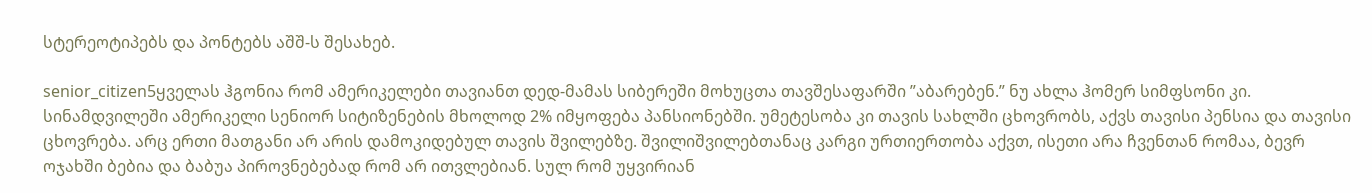სტერეოტიპებს და პონტებს აშშ-ს შესახებ.

senior_citizen5ყველას ჰგონია რომ ამერიკელები თავიანთ დედ-მამას სიბერეში მოხუცთა თავშესაფარში ”აბარებენ.” ნუ ახლა ჰომერ სიმფსონი კი. სინამდვილეში ამერიკელი სენიორ სიტიზენების მხოლოდ 2% იმყოფება პანსიონებში. უმეტესობა კი თავის სახლში ცხოვრობს, აქვს თავისი პენსია და თავისი ცხოვრება. არც ერთი მათგანი არ არის დამოკიდებულ თავის შვილებზე. შვილიშვილებთანაც კარგი ურთიერთობა აქვთ, ისეთი არა ჩვენთან რომაა, ბევრ ოჯახში ბებია და ბაბუა პიროვნებებად რომ არ ითვლებიან. სულ რომ უყვირიან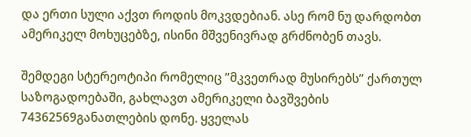და ერთი სული აქვთ როდის მოკვდებიან. ასე რომ ნუ დარდობთ ამერიკელ მოხუცებზე, ისინი მშვენივრად გრძნობენ თავს.

შემდეგი სტერეოტიპი რომელიც ”მკვეთრად მუსირებს” ქართულ საზოგადოებაში, გახლავთ ამერიკელი ბავშვების 74362569განათლების დონე. ყველას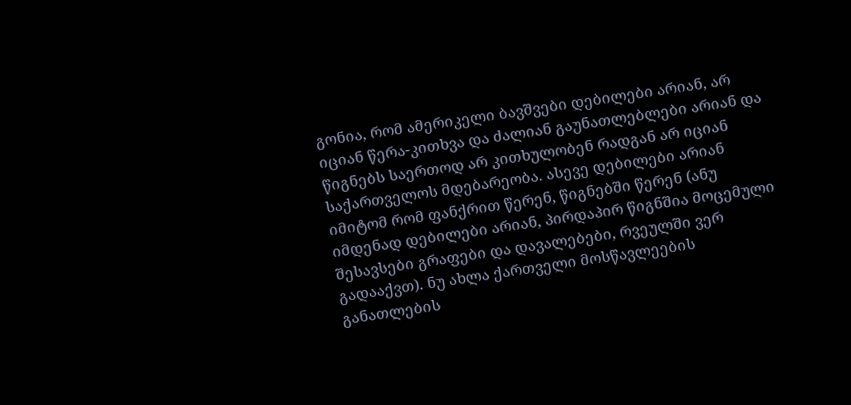გონია, რომ ამერიკელი ბავშვები დებილები არიან, არ იციან წერა-კითხვა და ძალიან გაუნათლებლები არიან და წიგნებს საერთოდ არ კითხულობენ რადგან არ იციან საქართველოს მდებარეობა. ასევე დებილები არიან იმიტომ რომ ფანქრით წერენ, წიგნებში წერენ (ანუ იმდენად დებილები არიან, პირდაპირ წიგნშია მოცემული შესავსები გრაფები და დავალებები, რვეულში ვერ გადააქვთ). ნუ ახლა ქართველი მოსწავლეების განათლების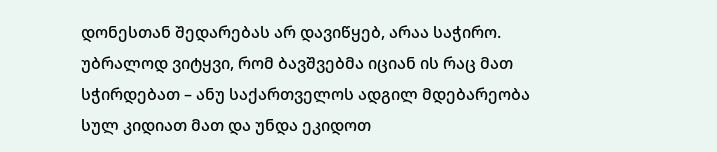დონესთან შედარებას არ დავიწყებ, არაა საჭირო. უბრალოდ ვიტყვი, რომ ბავშვებმა იციან ის რაც მათ სჭირდებათ – ანუ საქართველოს ადგილ მდებარეობა სულ კიდიათ მათ და უნდა ეკიდოთ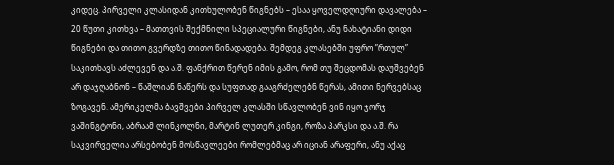კიდეც. პირველი კლასიდან კითხულობენ წიგნებს – ესაა ყოველდღიური დავალება – 20 წუთი კითხვა – მათთვის შექმნილი სპეციალური წიგნები, ანუ ნახატიანი დიდი წიგნები და თითო გვერდზე თითო წინადადება. შემდეგ კლასებში უფრო ”რთულ” საკითხავს აძლევენ და ა.შ. ფანქრით წერენ იმის გამო, რომ თუ შეცდომას დაუშვებენ არ დაჯღაბნონ – წაშლიან ნაწერს და სუფთად გააგრძელებნ წერას, ამითი ნერვებსაც ზოგავენ. ამერიკელმა ბავშვები პირველ კლასში სწავლობენ ვინ იყო ჯორჯ ვაშინგტონი, აბრაამ ლინკოლნი, მარტინ ლუთერ კინგი, როზა პარკსი და ა.შ. რა საკვირველია არსებობენ მოსწავლეები რომლებმაც არ იციან არაფერი, ანუ აქაც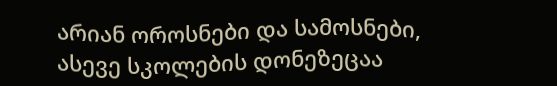არიან ოროსნები და სამოსნები, ასევე სკოლების დონეზეცაა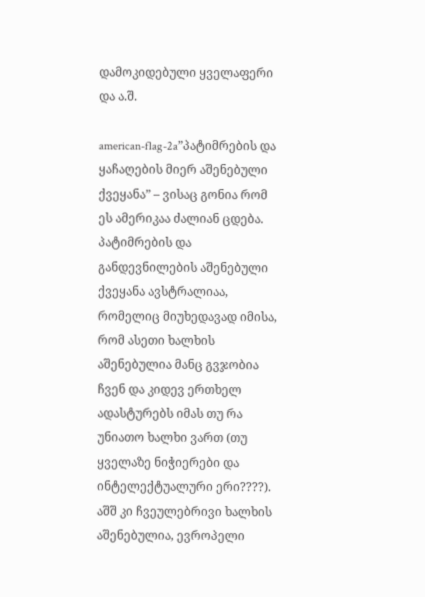დამოკიდებული ყველაფერი და ა.შ.

american-flag-2a”პატიმრების და ყაჩაღების მიერ აშენებული ქვეყანა” – ვისაც გონია რომ ეს ამერიკაა ძალიან ცდება. პატიმრების და განდევნილების აშენებული ქვეყანა ავსტრალიაა, რომელიც მიუხედავად იმისა, რომ ასეთი ხალხის აშენებულია მანც გვჯობია ჩვენ და კიდევ ერთხელ ადასტურებს იმას თუ რა უნიათო ხალხი ვართ (თუ ყველაზე ნიჭიერები და ინტელექტუალური ერი????). აშშ კი ჩვეულებრივი ხალხის აშენებულია, ევროპელი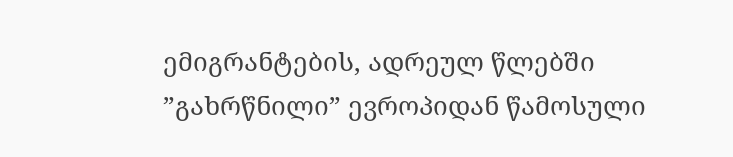ემიგრანტების, ადრეულ წლებში ”გახრწნილი” ევროპიდან წამოსული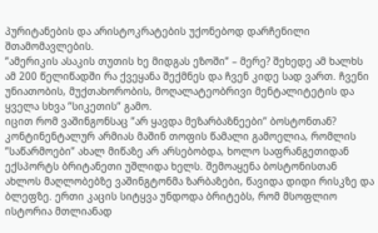პურიტანების და არისტოკრატების უქონებოდ დარჩენილი შთამომავლების.
”ამერიკის ასაკის თუთის ხე მიდგას ეზოში” – მერე? შეხედე ამ ხალხს ამ 200 წელიწადში რა ქვეყანა შექმნეს და ჩვენ კიდე სად ვართ. ჩვენი უნიათობის, მუქთახორობის, მოღალატეობრივი მენტალიტეტის და ყველა სხვა ”სიკეთის” გამო.
იცით რომ ვაშინგონსაც ”არ ყავდა მეზარბაზნეები” ბოსტონთან? კონტინენტალურ არმიას მაშინ თოფის წამალი გამოელია, რომლის ”საწარმოები” ახალ მიწაზე არ არსებობდა, ხოლო საფრანგეთიდან ექსპორტს ბრიტანეთი უშლიდა ხელს. შემოაყენა ბოსტონისთან ახლოს მაღლობებზე ვაშინგტონმა ზარბაზები, წავიდა დიდი რისკზე და ბლეფზე. ერთი კაცის სიტყვა უნდოდა ბრიტებს, რომ მსოფლიო ისტორია მთლიანად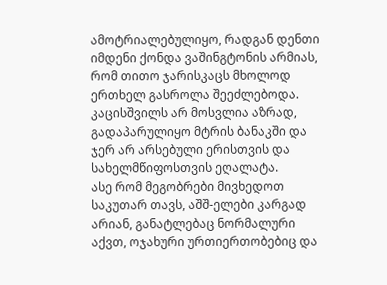ამოტრიალებულიყო, რადგან დენთი იმდენი ქონდა ვაშინგტონის არმიას, რომ თითო ჯარისკაცს მხოლოდ ერთხელ გასროლა შეეძლებოდა. კაცისშვილს არ მოსვლია აზრად, გადაპარულიყო მტრის ბანაკში და ჯერ არ არსებული ერისთვის და სახელმწიფოსთვის ეღალატა.
ასე რომ მეგობრები მივხედოთ საკუთარ თავს, აშშ-ელები კარგად არიან, განატლებაც ნორმალური აქვთ, ოჯახური ურთიერთობებიც და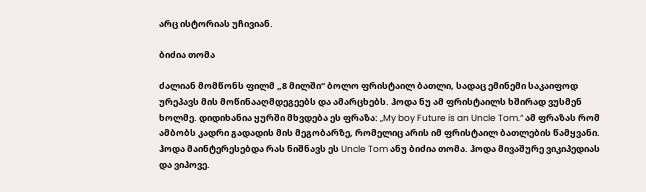არც ისტორიას უჩივიან.

ბიძია თომა

ძალიან მომწონს ფილმ „8 მილში“ ბოლო ფრისტაილ ბათლი, სადაც ემინემი საკაიფოდ ურეპავს მის მოწინააღმდეგეებს და ამარცხებს. ჰოდა ნუ ამ ფრისტაილს ხშირად ვუსმენ ხოლმე. დიდიხანია ყურში მხვდება ეს ფრაზა: „My boy Future is an Uncle Tom.“ ამ ფრაზას რომ ამბობს კადრი გადადის მის მეგობარზე, რომელიც არის იმ ფრისტაილ ბათლების წამყვანი. ჰოდა მაინტერესებდა რას ნიშნავს ეს Uncle Tom ანუ ბიძია თომა. ჰოდა მივაშურე ვიკიპედიას და ვიპოვე.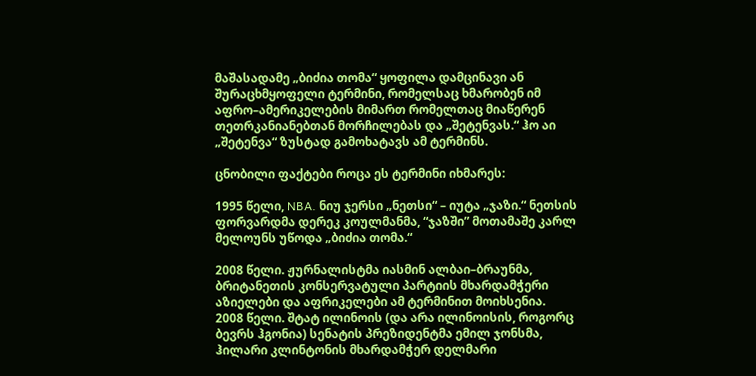მაშასადამე „ბიძია თომა“ ყოფილა დამცინავი ან შურაცხმყოფელი ტერმინი, რომელსაც ხმარობენ იმ აფრო–ამერიკელების მიმართ რომელთაც მიაწერენ თეთრკანიანებთან მორჩილებას და „შეტენვას.“ ჰო აი „შეტენვა“ ზუსტად გამოხატავს ამ ტერმინს.

ცნობილი ფაქტები როცა ეს ტერმინი იხმარეს:

1995 წელი, NBA. ნიუ ჯერსი „ნეთსი“ – იუტა „ჯაზი.“ ნეთსის ფორვარდმა დერეკ კოულმანმა, “ჯაზში” მოთამაშე კარლ მელოუნს უწოდა „ბიძია თომა.“

2008 წელი. ჟურნალისტმა იასმინ ალბაი–ბრაუნმა, ბრიტანეთის კონსერვატული პარტიის მხარდამჭერი აზიელები და აფრიკელები ამ ტერმინით მოიხსენია.
2008 წელი. შტატ ილინოის (და არა ილინოისის, როგორც ბევრს ჰგონია) სენატის პრეზიდენტმა ემილ ჯონსმა, ჰილარი კლინტონის მხარდამჭერ დელმარი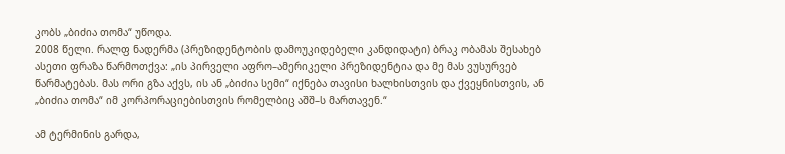კობს „ბიძია თომა“ უწოდა.
2008 წელი. რალფ ნადერმა (პრეზიდენტობის დამოუკიდებელი კანდიდატი) ბრაკ ობამას შესახებ ასეთი ფრაზა წარმოთქვა: „ის პირველი აფრო–ამერიკელი პრეზიდენტია და მე მას ვუსურვებ წარმატებას. მას ორი გზა აქვს, ის ან „ბიძია სემი“ იქნება თავისი ხალხისთვის და ქვეყნისთვის, ან „ბიძია თომა“ იმ კორპორაციებისთვის რომელბიც აშშ–ს მართავენ.“

ამ ტერმინის გარდა,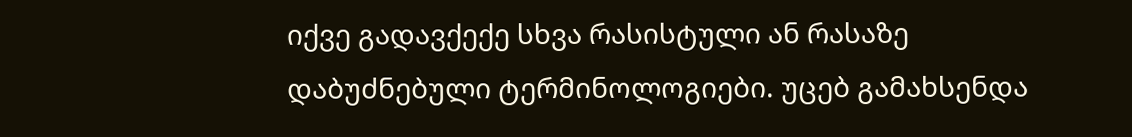იქვე გადავქექე სხვა რასისტული ან რასაზე დაბუძნებული ტერმინოლოგიები. უცებ გამახსენდა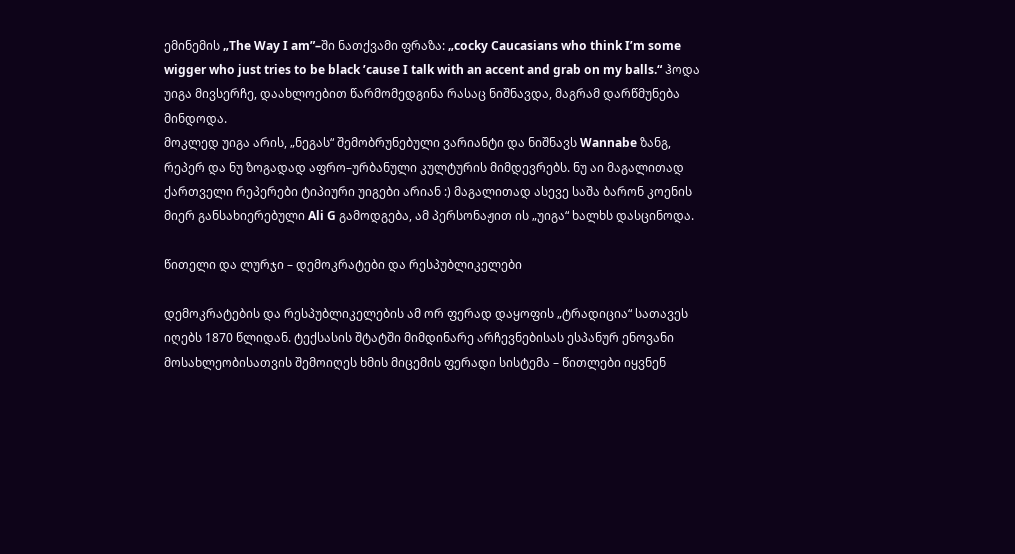ემინემის „The Way I am”–ში ნათქვამი ფრაზა: „cocky Caucasians who think I’m some wigger who just tries to be black ’cause I talk with an accent and grab on my balls.“ ჰოდა უიგა მივსერჩე, დაახლოებით წარმომედგინა რასაც ნიშნავდა, მაგრამ დარწმუნება მინდოდა.
მოკლედ უიგა არის, „ნეგას“ შემობრუნებული ვარიანტი და ნიშნავს Wannabe ზანგ, რეპერ და ნუ ზოგადად აფრო–ურბანული კულტურის მიმდევრებს. ნუ აი მაგალითად ქართველი რეპერები ტიპიური უიგები არიან :) მაგალითად ასევე საშა ბარონ კოენის მიერ განსახიერებული Ali G გამოდგება, ამ პერსონაჟით ის „უიგა“ ხალხს დასცინოდა.

წითელი და ლურჯი – დემოკრატები და რესპუბლიკელები

დემოკრატების და რესპუბლიკელების ამ ორ ფერად დაყოფის „ტრადიცია“ სათავეს იღებს 1870 წლიდან. ტექსასის შტატში მიმდინარე არჩევნებისას ესპანურ ენოვანი მოსახლეობისათვის შემოიღეს ხმის მიცემის ფერადი სისტემა – წითლები იყვნენ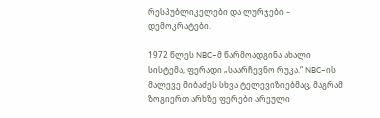რესპუბლიკელები და ლურჯები – დემოკრატები.

1972 წლეს NBC–მ წარმოადგინა ახალი სისტემა, ფერადი „საარჩევნო რუკა.“ NBC–ის მალევე მიბაძეს სხვა ტელევიზიებმაც, მაგრამ ზოგიერთ არხზე ფერები არეული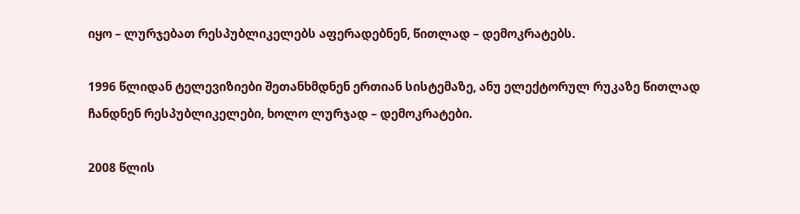იყო – ლურჯებათ რესპუბლიკელებს აფერადებნენ, წითლად – დემოკრატებს.

1996 წლიდან ტელევიზიები შეთანხმდნენ ერთიან სისტემაზე, ანუ ელექტორულ რუკაზე წითლად ჩანდნენ რესპუბლიკელები, ხოლო ლურჯად – დემოკრატები.

2008 წლის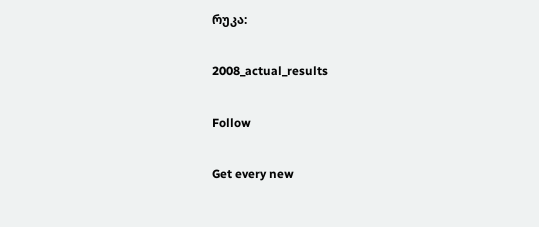რუკა:

2008_actual_results

Follow

Get every new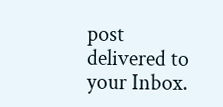post delivered to your Inbox.